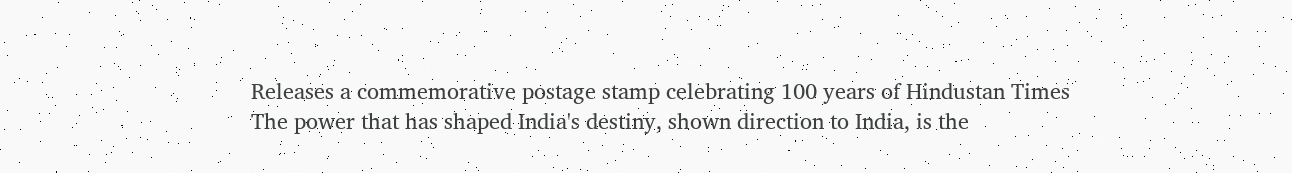Releases a commemorative postage stamp celebrating 100 years of Hindustan Times
The power that has shaped India's destiny, shown direction to India, is the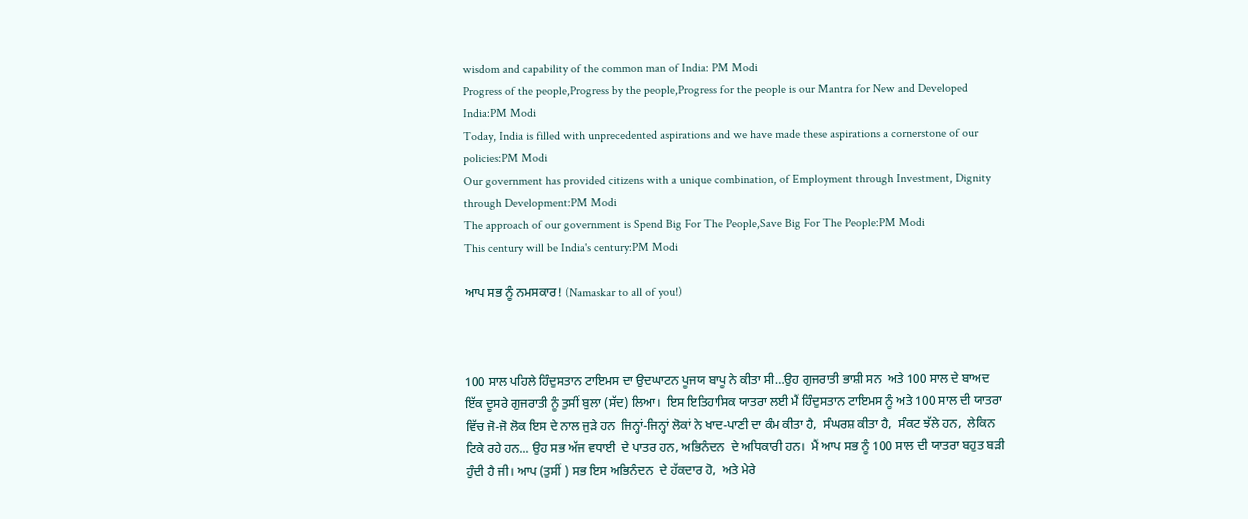wisdom and capability of the common man of India: PM Modi
Progress of the people,Progress by the people,Progress for the people is our Mantra for New and Developed India:PM Modi
Today, India is filled with unprecedented aspirations and we have made these aspirations a cornerstone of our policies:PM Modi
Our government has provided citizens with a unique combination, of Employment through Investment, Dignity through Development:PM Modi
The approach of our government is Spend Big For The People,Save Big For The People:PM Modi
This century will be India's century:PM Modi

ਆਪ ਸਭ ਨੂੰ ਨਮਸਕਾਰ! (Namaskar to all of you!)



100 ਸਾਲ ਪਹਿਲੇ ਹਿੰਦੁਸਤਾਨ ਟਾਇਮਸ ਦਾ ਉਦਘਾਟਨ ਪੂਜਯ ਬਾਪੂ ਨੇ ਕੀਤਾ ਸੀ…ਉਹ ਗੁਜਰਾਤੀ ਭਾਸ਼ੀ ਸਨ  ਅਤੇ 100 ਸਾਲ ਦੇ ਬਾਅਦ ਇੱਕ ਦੂਸਰੇ ਗੁਜਰਾਤੀ ਨੂੰ ਤੁਸੀਂ ਬੁਲਾ (ਸੱਦ) ਲਿਆ।  ਇਸ ਇਤਿਹਾਸਿਕ ਯਾਤਰਾ ਲਈ ਮੈਂ ਹਿੰਦੁਸਤਾਨ ਟਾਇਮਸ ਨੂੰ ਅਤੇ 100 ਸਾਲ ਦੀ ਯਾਤਰਾ ਵਿੱਚ ਜੋ-ਜੋ ਲੋਕ ਇਸ ਦੇ ਨਾਲ ਜੁੜੇ ਹਨ  ਜਿਨ੍ਹਾਂ-ਜਿਨ੍ਹਾਂ ਲੋਕਾਂ ਨੇ ਖਾਦ-ਪਾਣੀ ਦਾ ਕੰਮ ਕੀਤਾ ਹੈ,  ਸੰਘਰਸ਼ ਕੀਤਾ ਹੈ,  ਸੰਕਟ ਝੱਲੇ ਹਨ,  ਲੇਕਿਨ ਟਿਕੇ ਰਹੇ ਹਨ... ਉਹ ਸਭ ਅੱਜ ਵਧਾਈ  ਦੇ ਪਾਤਰ ਹਨ, ਅਭਿਨੰਦਨ  ਦੇ ਅਧਿਕਾਰੀ ਹਨ।  ਮੈਂ ਆਪ ਸਭ ਨੂੰ 100 ਸਾਲ ਦੀ ਯਾਤਰਾ ਬਹੁਤ ਬੜੀ ਹੁੰਦੀ ਹੈ ਜੀ। ਆਪ (ਤੁਸੀਂ ) ਸਭ ਇਸ ਅਭਿਨੰਦਨ  ਦੇ ਹੱਕਦਾਰ ਹੋ,  ਅਤੇ ਮੇਰੇ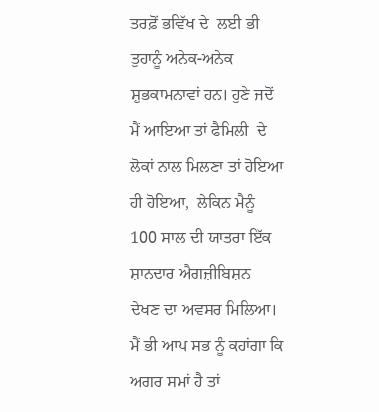ਤਰਫ਼ੋਂ ਭਵਿੱਖ ਦੇ  ਲਈ ਭੀ ਤੁਹਾਨੂੰ ਅਨੇਕ-ਅਨੇਕ ਸ਼ੁਭਕਾਮਨਾਵਾਂ ਹਨ। ਹੁਣੇ ਜਦੋਂ ਮੈਂ ਆਇਆ ਤਾਂ ਫੈਮਿਲੀ  ਦੇ ਲੋਕਾਂ ਨਾਲ ਮਿਲਣਾ ਤਾਂ ਹੋਇਆ ਹੀ ਹੋਇਆ,  ਲੇਕਿਨ ਮੈਨੂੰ 100 ਸਾਲ ਦੀ ਯਾਤਰਾ ਇੱਕ ਸ਼ਾਨਦਾਰ ਐਗਜ਼ੀਬਿਸ਼ਨ  ਦੇਖਣ ਦਾ ਅਵਸਰ ਮਿਲਿਆ। ਮੈਂ ਭੀ ਆਪ ਸਭ ਨੂੰ ਕਹਾਂਗਾ ਕਿ ਅਗਰ ਸਮਾਂ ਹੈ ਤਾਂ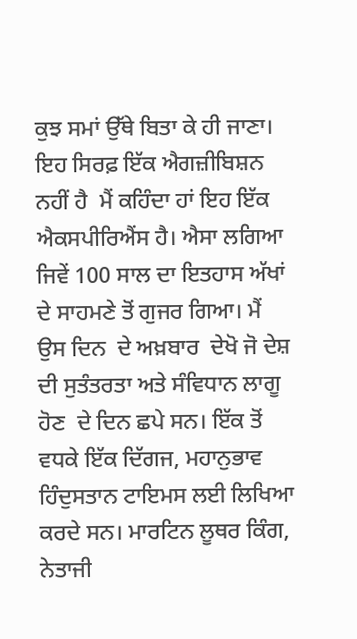ਕੁਝ ਸਮਾਂ ਉੱਥੇ ਬਿਤਾ ਕੇ ਹੀ ਜਾਣਾ।  ਇਹ ਸਿਰਫ਼ ਇੱਕ ਐਗਜ਼ੀਬਿਸ਼ਨ  ਨਹੀਂ ਹੈ  ਮੈਂ ਕਹਿੰਦਾ ਹਾਂ ਇਹ ਇੱਕ ਐਕਸਪੀਰਿਐਂਸ ਹੈ। ਐਸਾ ਲਗਿਆ ਜਿਵੇਂ 100 ਸਾਲ ਦਾ ਇਤਹਾਸ ਅੱਖਾਂ ਦੇ ਸਾਹਮਣੇ ਤੋਂ ਗੁਜਰ ਗਿਆ। ਮੈਂ ਉਸ ਦਿਨ  ਦੇ ਅਖ਼ਬਾਰ  ਦੇਖੋ ਜੋ ਦੇਸ਼ ਦੀ ਸੁਤੰਤਰਤਾ ਅਤੇ ਸੰਵਿਧਾਨ ਲਾਗੂ ਹੋਣ  ਦੇ ਦਿਨ ਛਪੇ ਸਨ। ਇੱਕ ਤੋਂ ਵਧਕੇ ਇੱਕ ਦਿੱਗਜ, ਮਹਾਨੁਭਾਵ ਹਿੰਦੁਸਤਾਨ ਟਾਇਮਸ ਲਈ ਲਿਖਿਆ ਕਰਦੇ ਸਨ। ਮਾਰਟਿਨ ਲੂਥਰ ਕਿੰਗ, ਨੇਤਾਜੀ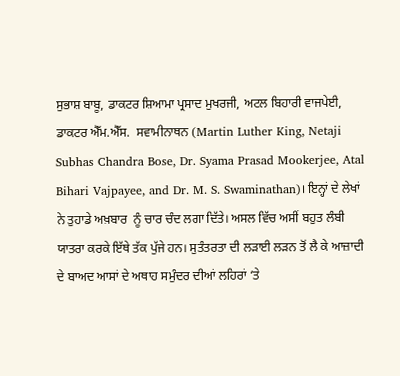ਸੁਭਾਸ਼ ਬਾਬੂ, ਡਾਕਟਰ ਸ਼ਿਆਮਾ ਪ੍ਰਸਾਦ ਮੁਖਰਜੀ, ਅਟਲ ਬਿਹਾਰੀ ਵਾਜਪੇਈ, ਡਾਕਟਰ ਐੱਮ.ਐੱਸ.  ਸਵਾਮੀਨਾਥਨ (Martin Luther King, Netaji Subhas Chandra Bose, Dr. Syama Prasad Mookerjee, Atal Bihari Vajpayee, and Dr. M. S. Swaminathan)। ਇਨ੍ਹਾਂ ਦੇ ਲੇਖਾਂ ਨੇ ਤੁਹਾਡੇ ਅਖ਼ਬਾਰ  ਨੂੰ ਚਾਰ ਚੰਦ ਲਗਾ ਦਿੱਤੇ। ਅਸਲ ਵਿੱਚ ਅਸੀਂ ਬਹੁਤ ਲੰਬੀ ਯਾਤਰਾ ਕਰਕੇ ਇੱਥੇ ਤੱਕ ਪੁੱਜੇ ਹਨ। ਸੁਤੰਤਰਤਾ ਦੀ ਲੜਾਈ ਲੜਨ ਤੋਂ ਲੈ ਕੇ ਆਜ਼ਾਦੀ  ਦੇ ਬਾਅਦ ਆਸਾਂ ਦੇ ਅਥਾਹ ਸਮੁੰਦਰ ਦੀਆਂ ਲਹਿਰਾਂ ‘ਤੇ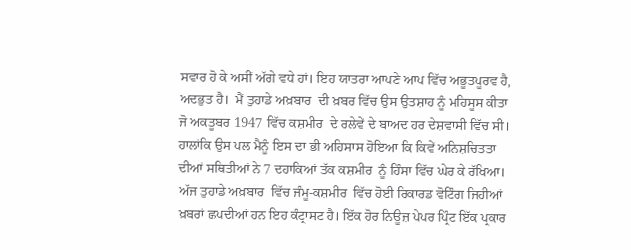ਸਵਾਰ ਹੋ ਕੇ ਅਸੀਂ ਅੱਗੇ ਵਧੇ ਹਾਂ। ਇਹ ਯਾਤਰਾ ਆਪਣੇ ਆਪ ਵਿੱਚ ਅਭੂਤਪੂਰਵ ਹੈ, ਅਦਭੁਤ ਹੈ।  ਮੈਂ ਤੁਹਾਡੇ ਅਖ਼ਬਾਰ  ਦੀ ਖ਼ਬਰ ਵਿੱਚ ਉਸ ਉਤਸ਼ਾਹ ਨੂੰ ਮਹਿਸੂਸ ਕੀਤਾ ਜੋ ਅਕਤੂਬਰ 1947 ਵਿੱਚ ਕਸ਼ਮੀਰ  ਦੇ ਰਲੇਵੇਂ ਦੇ ਬਾਅਦ ਹਰ ਦੇਸ਼ਵਾਸੀ ਵਿੱਚ ਸੀ। ਹਾਲਾਂਕਿ ਉਸ ਪਲ ਮੈਨੂੰ ਇਸ ਦਾ ਭੀ ਅਹਿਸਾਸ ਹੋਇਆ ਕਿ ਕਿਵੇਂ ਅਨਿਸ਼ਚਿਤਤਾ ਦੀਆਂ ਸਥਿਤੀਆਂ ਨੇ 7 ਦਹਾਕਿਆਂ ਤੱਕ ਕਸ਼ਮੀਰ  ਨੂੰ ਹਿੰਸਾ ਵਿੱਚ ਘੇਰ ਕੇ ਰੱਖਿਆ। ਅੱਜ ਤੁਹਾਡੇ ਅਖ਼ਬਾਰ  ਵਿੱਚ ਜੰਮੂ-ਕਸ਼ਮੀਰ  ਵਿੱਚ ਹੋਈ ਰਿਕਾਰਡ ਵੋਟਿੰਗ ਜਿਹੀਆਂ ਖ਼ਬਰਾਂ ਛਪਦੀਆਂ ਹਨ ਇਹ ਕੰਟ੍ਰਾਸਟ ਹੈ। ਇੱਕ ਹੋਰ ਨਿਊਜ਼ ਪੇਪਰ ਪ੍ਰਿੰਟ ਇੱਕ ਪ੍ਰਕਾਰ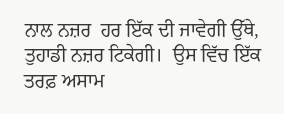ਨਾਲ ਨਜ਼ਰ  ਹਰ ਇੱਕ ਦੀ ਜਾਵੇਗੀ ਉੱਥੇ, ਤੁਹਾਡੀ ਨਜ਼ਰ ਟਿਕੇਗੀ।  ਉਸ ਵਿੱਚ ਇੱਕ ਤਰਫ਼ ਅਸਾਮ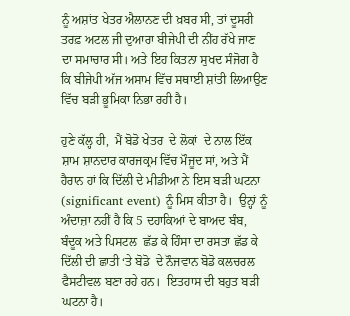ਨੂੰ ਅਸ਼ਾਂਤ ਖੇਤਰ ਐਲਾਨਣ ਦੀ ਖ਼ਬਰ ਸੀ, ਤਾਂ ਦੂਸਰੀ ਤਰਫ਼ ਅਟਲ ਜੀ ਦੁਆਰਾ ਬੀਜੇਪੀ ਦੀ ਨੀਂਹ ਰੱਖੇ ਜਾਣ ਦਾ ਸਮਾਚਾਰ ਸੀ। ਅਤੇ ਇਹ ਕਿਤਨਾ ਸੁਖਦ ਸੰਜੋਗ ਹੈ ਕਿ ਬੀਜੇਪੀ ਅੱਜ ਅਸਾਮ ਵਿੱਚ ਸਥਾਈ ਸ਼ਾਂਤੀ ਲਿਆਉਣ ਵਿੱਚ ਬੜੀ ਭੂਮਿਕਾ ਨਿਭਾ ਰਹੀ ਹੈ।

ਹੁਣੇ ਕੱਲ੍ਹ ਹੀ,  ਮੈਂ ਬੋਡੋ ਖੇਤਰ  ਦੇ ਲੋਕਾਂ  ਦੇ ਨਾਲ ਇੱਕ ਸ਼ਾਮ ਸ਼ਾਨਦਾਰ ਕਾਰਜਕ੍ਰਮ ਵਿੱਚ ਮੌਜੂਦ ਸਾਂ, ਅਤੇ ਮੈਂ ਹੈਰਾਨ ਹਾਂ ਕਿ ਦਿੱਲੀ ਦੇ ਮੀਡੀਆ ਨੇ ਇਸ ਬੜੀ ਘਟਨਾ (significant event) ਨੂੰ ਮਿਸ ਕੀਤਾ ਹੈ।  ਉਨ੍ਹਾਂ ਨੂੰ ਅੰਦਾਜ਼ਾ ਨਹੀਂ ਹੈ ਕਿ 5 ਦਹਾਕਿਆਂ ਦੇ ਬਾਅਦ ਬੰਬ, ਬੰਦੂਕ ਅਤੇ ਪਿਸਟਲ  ਛੱਡ ਕੇ ਹਿੰਸਾ ਦਾ ਰਸਤਾ ਛੱਡ ਕੇ ਦਿੱਲੀ ਦੀ ਛਾਤੀ ‘ਤੇ ਬੋਡੋ  ਦੇ ਨੌਜਵਾਨ ਬੋਡੋ ਕਲਚਰਲ ਫੈਸਟੀਵਲ ਬਣਾ ਰਹੇ ਹਨ।  ਇਤਹਾਸ ਦੀ ਬਹੁਤ ਬੜੀ ਘਟਨਾ ਹੈ।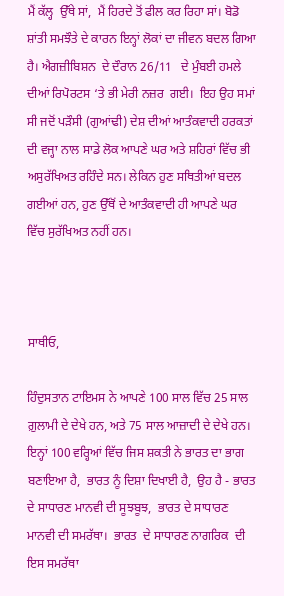ਮੈਂ ਕੱਲ੍ਹ  ਉੱਥੇ ਸਾਂ,  ਮੈਂ ਹਿਰਦੇ ਤੋਂ ਫੀਲ ਕਰ ਰਿਹਾ ਸਾਂ। ਬੋਡੋ ਸ਼ਾਂਤੀ ਸਮਝੌਤੇ ਦੇ ਕਾਰਨ ਇਨ੍ਹਾਂ ਲੋਕਾਂ ਦਾ ਜੀਵਨ ਬਦਲ ਗਿਆ ਹੈ। ਐਗਜ਼ੀਬਿਸ਼ਨ  ਦੇ ਦੌਰਾਨ 26/11   ਦੇ ਮੁੰਬਈ ਹਮਲੇ ਦੀਆਂ ਰਿਪੋਰਟਸ ‘ਤੇ ਭੀ ਮੇਰੀ ਨਜ਼ਰ  ਗਈ।  ਇਹ ਉਹ ਸਮਾਂ ਸੀ ਜਦੋਂ ਪੜੌਸੀ (ਗੁਆਂਢੀ) ਦੇਸ਼ ਦੀਆਂ ਆਤੰਕਵਾਦੀ ਹਰਕਤਾਂ ਦੀ ਵਜ੍ਹਾ ਨਾਲ ਸਾਡੇ ਲੋਕ ਆਪਣੇ ਘਰ ਅਤੇ ਸ਼ਹਿਰਾਂ ਵਿੱਚ ਭੀ ਅਸੁਰੱਖਿਅਤ ਰਹਿੰਦੇ ਸਨ। ਲੇਕਿਨ ਹੁਣ ਸਥਿਤੀਆਂ ਬਦਲ ਗਈਆਂ ਹਨ, ਹੁਣ ਉੱਥੋਂ ਦੇ ਆਤੰਕਵਾਦੀ ਹੀ ਆਪਣੇ ਘਰ ਵਿੱਚ ਸੁਰੱਖਿਅਤ ਨਹੀਂ ਹਨ।



ਸਾਥੀਓ,

ਹਿੰਦੁਸਤਾਨ ਟਾਇਮਸ ਨੇ ਆਪਣੇ 100 ਸਾਲ ਵਿੱਚ 25 ਸਾਲ ਗ਼ੁਲਾਮੀ ਦੇ ਦੇਖੇ ਹਨ, ਅਤੇ 75 ਸਾਲ ਆਜ਼ਾਦੀ ਦੇ ਦੇਖੇ ਹਨ। ਇਨ੍ਹਾਂ 100 ਵਰ੍ਹਿਆਂ ਵਿੱਚ ਜਿਸ ਸ਼ਕਤੀ ਨੇ ਭਾਰਤ ਦਾ ਭਾਗ ਬਣਾਇਆ ਹੈ,  ਭਾਰਤ ਨੂੰ ਦਿਸ਼ਾ ਦਿਖਾਈ ਹੈ,  ਉਹ ਹੈ - ਭਾਰਤ  ਦੇ ਸਾਧਾਰਣ ਮਾਨਵੀ ਦੀ ਸੂਝਬੂਝ,  ਭਾਰਤ ਦੇ ਸਾਧਾਰਣ ਮਾਨਵੀ ਦੀ ਸਮਰੱਥਾ।  ਭਾਰਤ  ਦੇ ਸਾਧਾਰਣ ਨਾਗਰਿਕ  ਦੀ ਇਸ ਸਮਰੱਥਾ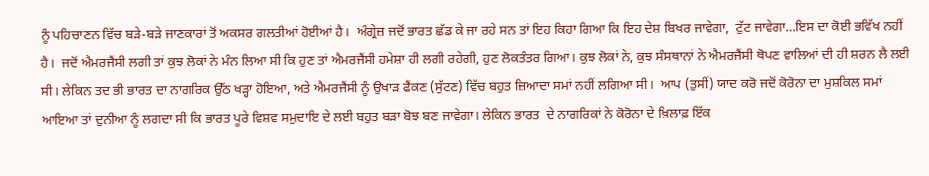ਨੂੰ ਪਹਿਚਾਣਨ ਵਿੱਚ ਬੜੇ-ਬੜੇ ਜਾਣਕਾਰਾਂ ਤੋਂ ਅਕਸਰ ਗਲਤੀਆਂ ਹੋਈਆਂ ਹੈ।  ਅੰਗ੍ਰੇਜ਼ ਜਦੋਂ ਭਾਰਤ ਛੱਡ ਕੇ ਜਾ ਰਹੇ ਸਨ ਤਾਂ ਇਹ ਕਿਹਾ ਗਿਆ ਕਿ ਇਹ ਦੇਸ਼ ਬਿਖਰ ਜਾਵੇਗਾ,  ਟੁੱਟ ਜਾਵੇਗਾ…ਇਸ ਦਾ ਕੋਈ ਭਵਿੱਖ ਨਹੀਂ ਹੈ।  ਜਦੋਂ ਐਮਰਜੈਂਸੀ ਲਗੀ ਤਾਂ ਕੁਝ ਲੋਕਾਂ ਨੇ ਮੰਨ ਲਿਆ ਸੀ ਕਿ ਹੁਣ ਤਾਂ ਐਮਰਜੈਂਸੀ ਹਮੇਸ਼ਾ ਹੀ ਲਗੀ ਰਹੇਗੀ, ਹੁਣ ਲੋਕਤੰਤਰ ਗਿਆ। ਕੁਝ ਲੋਕਾਂ ਨੇ, ਕੁਝ ਸੰਸਥਾਨਾਂ ਨੇ ਐਮਰਜੈਂਸੀ ਥੋਪਣ ਵਾਲਿਆਂ ਦੀ ਹੀ ਸ਼ਰਨ ਲੈ ਲਈ ਸੀ। ਲੇਕਿਨ ਤਦ ਭੀ ਭਾਰਤ ਦਾ ਨਾਗਰਿਕ ਉੱਠ ਖੜ੍ਹਾ ਹੋਇਆ, ਅਤੇ ਐਮਰਜੈਂਸੀ ਨੂੰ ਉਖਾੜ ਫੈਂਕਣ (ਸੁੱਟਣ) ਵਿੱਚ ਬਹੁਤ ਜ਼ਿਆਦਾ ਸਮਾਂ ਨਹੀਂ ਲਗਿਆ ਸੀ।  ਆਪ (ਤੁਸੀਂ) ਯਾਦ ਕਰੋ ਜਦੋਂ ਕੋਰੋਨਾ ਦਾ ਮੁਸ਼ਕਿਲ ਸਮਾਂ ਆਇਆ ਤਾਂ ਦੁਨੀਆ ਨੂੰ ਲਗਦਾ ਸੀ ਕਿ ਭਾਰਤ ਪੂਰੇ ਵਿਸ਼ਵ ਸਮੁਦਾਇ ਦੇ ਲਈ ਬਹੁਤ ਬੜਾ ਬੋਝ ਬਣ ਜਾਵੇਗਾ। ਲੇਕਿਨ ਭਾਰਤ  ਦੇ ਨਾਗਰਿਕਾਂ ਨੇ ਕੋਰੋਨਾ ਦੇ ਖ਼ਿਲਾਫ਼ ਇੱਕ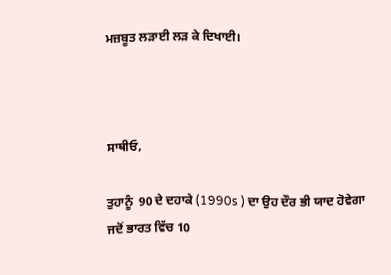ਮਜ਼ਬੂਤ ਲੜਾਈ ਲੜ ਕੇ ਦਿਖਾਈ।



ਸਾਥੀਓ,

ਤੁਹਾਨੂੰ  90 ਦੇ ਦਹਾਕੇ (1990s ) ਦਾ ਉਹ ਦੌਰ ਭੀ ਯਾਦ ਹੋਵੇਗਾ ਜਦੋਂ ਭਾਰਤ ਵਿੱਚ 10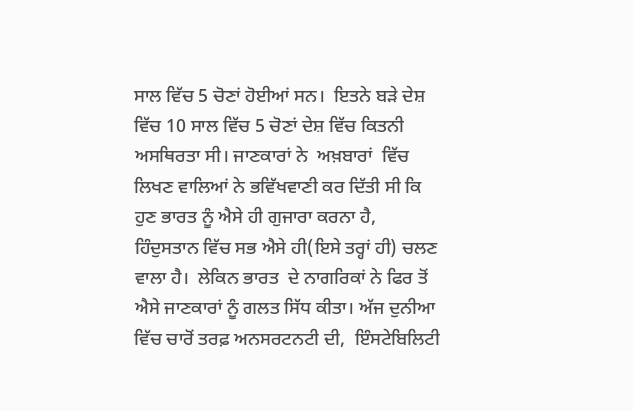ਸਾਲ ਵਿੱਚ 5 ਚੋਣਾਂ ਹੋਈਆਂ ਸਨ।  ਇਤਨੇ ਬੜੇ ਦੇਸ਼ ਵਿੱਚ 10 ਸਾਲ ਵਿੱਚ 5 ਚੋਣਾਂ ਦੇਸ਼ ਵਿੱਚ ਕਿਤਨੀ ਅਸਥਿਰਤਾ ਸੀ। ਜਾਣਕਾਰਾਂ ਨੇ  ਅਖ਼ਬਾਰਾਂ  ਵਿੱਚ ਲਿਖਣ ਵਾਲਿਆਂ ਨੇ ਭਵਿੱਖਵਾਣੀ ਕਰ ਦਿੱਤੀ ਸੀ ਕਿ ਹੁਣ ਭਾਰਤ ਨੂੰ ਐਸੇ ਹੀ ਗੁਜਾਰਾ ਕਰਨਾ ਹੈ, ਹਿੰਦੁਸਤਾਨ ਵਿੱਚ ਸਭ ਐਸੇ ਹੀ(ਇਸੇ ਤਰ੍ਹਾਂ ਹੀ) ਚਲਣ ਵਾਲਾ ਹੈ।  ਲੇਕਿਨ ਭਾਰਤ  ਦੇ ਨਾਗਰਿਕਾਂ ਨੇ ਫਿਰ ਤੋਂ ਐਸੇ ਜਾਣਕਾਰਾਂ ਨੂੰ ਗਲਤ ਸਿੱਧ ਕੀਤਾ। ਅੱਜ ਦੁਨੀਆ ਵਿੱਚ ਚਾਰੋਂ ਤਰਫ਼ ਅਨਸਰਟਨਟੀ ਦੀ,  ਇੰਸਟੇਬਿਲਿਟੀ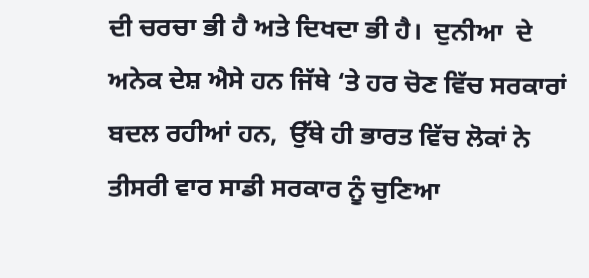ਦੀ ਚਰਚਾ ਭੀ ਹੈ ਅਤੇ ਦਿਖਦਾ ਭੀ ਹੈ।  ਦੁਨੀਆ  ਦੇ ਅਨੇਕ ਦੇਸ਼ ਐਸੇ ਹਨ ਜਿੱਥੇ ‘ਤੇ ਹਰ ਚੋਣ ਵਿੱਚ ਸਰਕਾਰਾਂ ਬਦਲ ਰਹੀਆਂ ਹਨ,  ਉੱਥੇ ਹੀ ਭਾਰਤ ਵਿੱਚ ਲੋਕਾਂ ਨੇ ਤੀਸਰੀ ਵਾਰ ਸਾਡੀ ਸਰਕਾਰ ਨੂੰ ਚੁਣਿਆ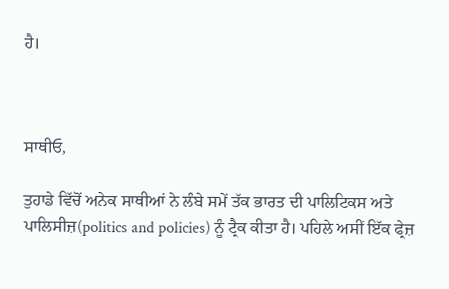ਹੈ।



ਸਾਥੀਓ,

ਤੁਹਾਡੇ ਵਿੱਚੋਂ ਅਨੇਕ ਸਾਥੀਆਂ ਨੇ ਲੰਬੇ ਸਮੇਂ ਤੱਕ ਭਾਰਤ ਦੀ ਪਾਲਿਟਿਕਸ ਅਤੇ ਪਾਲਿਸੀਜ਼(politics and policies) ਨੂੰ ਟ੍ਰੈਕ ਕੀਤਾ ਹੈ। ਪਹਿਲੇ ਅਸੀਂ ਇੱਕ ਫ੍ਰੇਜ਼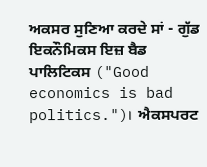ਅਕਸਰ ਸੁਣਿਆ ਕਰਦੇ ਸਾਂ - ਗੁੱਡ ਇਕਨੌਮਿਕਸ ਇਜ਼ ਬੈਡ ਪਾਲਿਟਿਕਸ ("Good economics is bad politics.")।  ਐਕਸਪਰਟ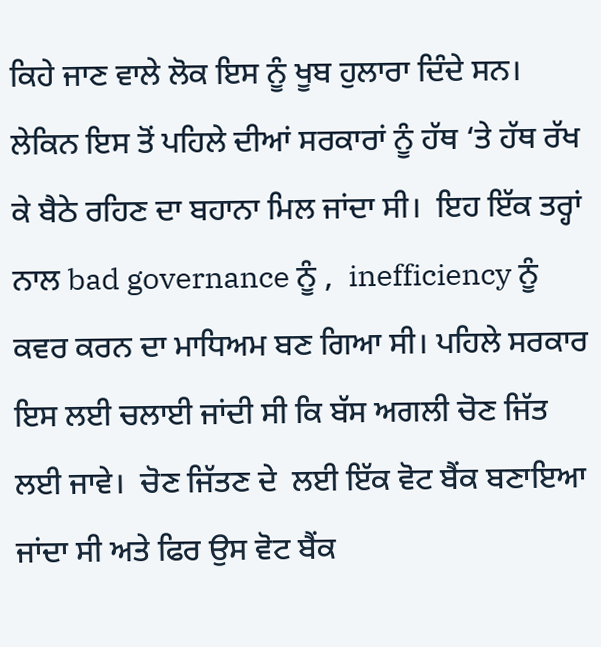ਕਿਹੇ ਜਾਣ ਵਾਲੇ ਲੋਕ ਇਸ ਨੂੰ ਖੂਬ ਹੁਲਾਰਾ ਦਿੰਦੇ ਸਨ। ਲੇਕਿਨ ਇਸ ਤੋਂ ਪਹਿਲੇ ਦੀਆਂ ਸਰਕਾਰਾਂ ਨੂੰ ਹੱਥ ‘ਤੇ ਹੱਥ ਰੱਖ ਕੇ ਬੈਠੇ ਰਹਿਣ ਦਾ ਬਹਾਨਾ ਮਿਲ ਜਾਂਦਾ ਸੀ।  ਇਹ ਇੱਕ ਤਰ੍ਹਾਂ ਨਾਲ bad governance ਨੂੰ ,  inefficiency ਨੂੰ ਕਵਰ ਕਰਨ ਦਾ ਮਾਧਿਅਮ ਬਣ ਗਿਆ ਸੀ। ਪਹਿਲੇ ਸਰਕਾਰ ਇਸ ਲਈ ਚਲਾਈ ਜਾਂਦੀ ਸੀ ਕਿ ਬੱਸ ਅਗਲੀ ਚੋਣ ਜਿੱਤ ਲਈ ਜਾਵੇ।  ਚੋਣ ਜਿੱਤਣ ਦੇ  ਲਈ ਇੱਕ ਵੋਟ ਬੈਂਕ ਬਣਾਇਆ ਜਾਂਦਾ ਸੀ ਅਤੇ ਫਿਰ ਉਸ ਵੋਟ ਬੈਂਕ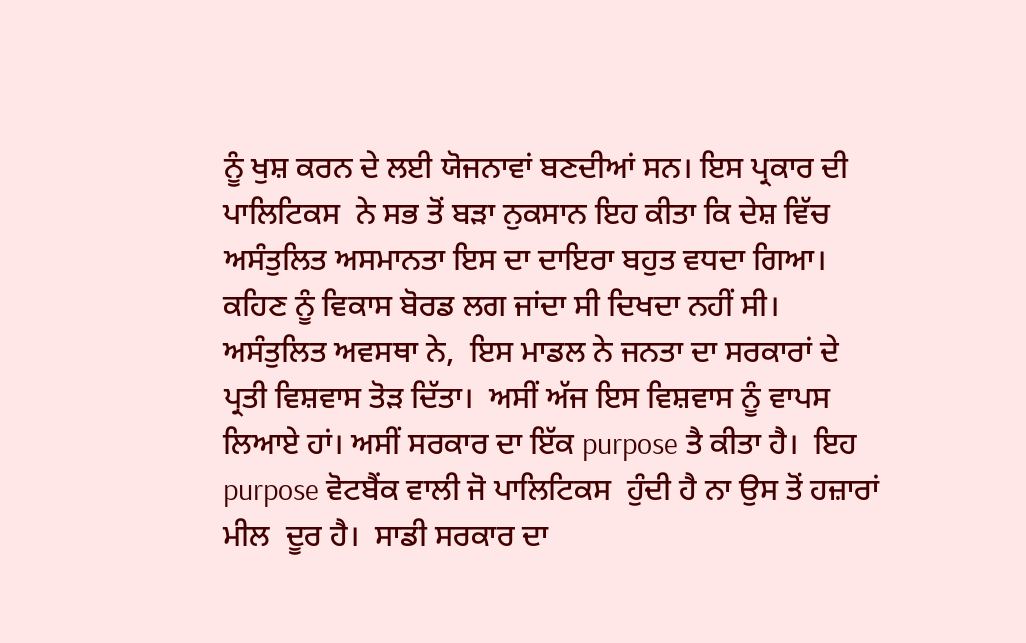ਨੂੰ ਖੁਸ਼ ਕਰਨ ਦੇ ਲਈ ਯੋਜਨਾਵਾਂ ਬਣਦੀਆਂ ਸਨ। ਇਸ ਪ੍ਰਕਾਰ ਦੀ ਪਾਲਿਟਿਕਸ  ਨੇ ਸਭ ਤੋਂ ਬੜਾ ਨੁਕਸਾਨ ਇਹ ਕੀਤਾ ਕਿ ਦੇਸ਼ ਵਿੱਚ ਅਸੰਤੁਲਿਤ ਅਸਮਾਨਤਾ ਇਸ ਦਾ ਦਾਇਰਾ ਬਹੁਤ ਵਧਦਾ ਗਿਆ।  ਕਹਿਣ ਨੂੰ ਵਿਕਾਸ ਬੋਰਡ ਲਗ ਜਾਂਦਾ ਸੀ ਦਿਖਦਾ ਨਹੀਂ ਸੀ।  ਅਸੰਤੁਲਿਤ ਅਵਸਥਾ ਨੇ,  ਇਸ ਮਾਡਲ ਨੇ ਜਨਤਾ ਦਾ ਸਰਕਾਰਾਂ ਦੇ ਪ੍ਰਤੀ ਵਿਸ਼ਵਾਸ ਤੋੜ ਦਿੱਤਾ।  ਅਸੀਂ ਅੱਜ ਇਸ ਵਿਸ਼ਵਾਸ ਨੂੰ ਵਾਪਸ ਲਿਆਏ ਹਾਂ। ਅਸੀਂ ਸਰਕਾਰ ਦਾ ਇੱਕ purpose ਤੈ ਕੀਤਾ ਹੈ।  ਇਹ purpose ਵੋਟਬੈਂਕ ਵਾਲੀ ਜੋ ਪਾਲਿਟਿਕਸ  ਹੁੰਦੀ ਹੈ ਨਾ ਉਸ ਤੋਂ ਹਜ਼ਾਰਾਂ ਮੀਲ  ਦੂਰ ਹੈ।  ਸਾਡੀ ਸਰਕਾਰ ਦਾ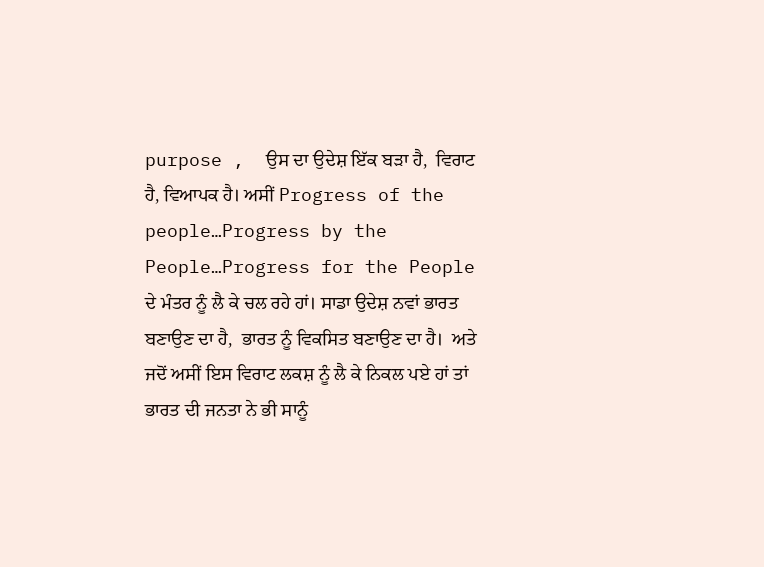purpose ,  ਉਸ ਦਾ ਉਦੇਸ਼ ਇੱਕ ਬੜਾ ਹੈ,  ਵਿਰਾਟ ਹੈ, ਵਿਆਪਕ ਹੈ। ਅਸੀਂ Progress of the people…Progress by the People…Progress for the People  ਦੇ ਮੰਤਰ ਨੂੰ ਲੈ ਕੇ ਚਲ ਰਹੇ ਹਾਂ। ਸਾਡਾ ਉਦੇਸ਼ ਨਵਾਂ ਭਾਰਤ ਬਣਾਉਣ ਦਾ ਹੈ,  ਭਾਰਤ ਨੂੰ ਵਿਕਸਿਤ ਬਣਾਉਣ ਦਾ ਹੈ।  ਅਤੇ ਜਦੋਂ ਅਸੀਂ ਇਸ ਵਿਰਾਟ ਲਕਸ਼ ਨੂੰ ਲੈ ਕੇ ਨਿਕਲ ਪਏ ਹਾਂ ਤਾਂ ਭਾਰਤ ਦੀ ਜਨਤਾ ਨੇ ਭੀ ਸਾਨੂੰ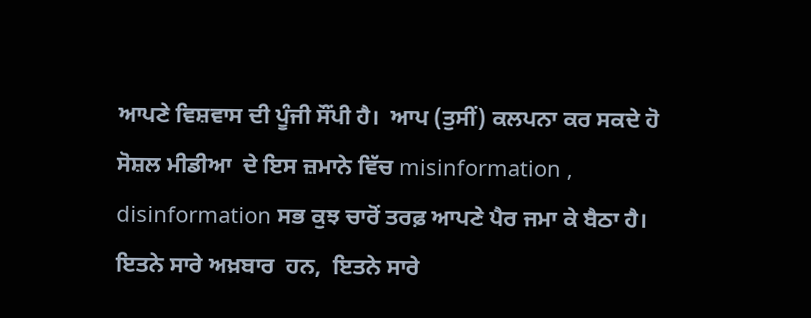ਆਪਣੇ ਵਿਸ਼ਵਾਸ ਦੀ ਪੂੰਜੀ ਸੌਂਪੀ ਹੈ।  ਆਪ (ਤੁਸੀਂ) ਕਲਪਨਾ ਕਰ ਸਕਦੇ ਹੋ ਸੋਸ਼ਲ ਮੀਡੀਆ  ਦੇ ਇਸ ਜ਼ਮਾਨੇ ਵਿੱਚ misinformation ,  disinformation ਸਭ ਕੁਝ ਚਾਰੋਂ ਤਰਫ਼ ਆਪਣੇ ਪੈਰ ਜਮਾ ਕੇ ਬੈਠਾ ਹੈ।  ਇਤਨੇ ਸਾਰੇ ਅਖ਼ਬਾਰ  ਹਨ,  ਇਤਨੇ ਸਾਰੇ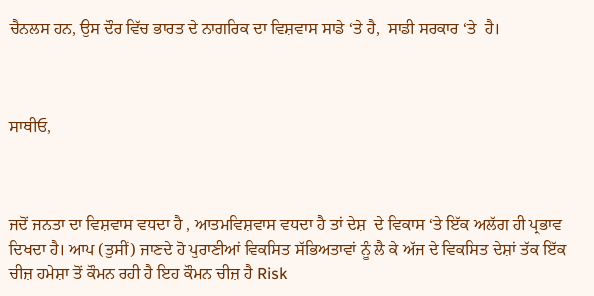ਚੈਨਲਸ ਹਨ, ਉਸ ਦੌਰ ਵਿੱਚ ਭਾਰਤ ਦੇ ਨਾਗਰਿਕ ਦਾ ਵਿਸ਼ਵਾਸ ਸਾਡੇ ‘ਤੇ ਹੈ,  ਸਾਡੀ ਸਰਕਾਰ ‘ਤੇ  ਹੈ।



ਸਾਥੀਓ,



ਜਦੋਂ ਜਨਤਾ ਦਾ ਵਿਸ਼ਵਾਸ ਵਧਦਾ ਹੈ , ਆਤਮਵਿਸ਼ਵਾਸ ਵਧਦਾ ਹੈ ਤਾਂ ਦੇਸ਼  ਦੇ ਵਿਕਾਸ ‘ਤੇ ਇੱਕ ਅਲੱਗ ਹੀ ਪ੍ਰਭਾਵ ਦਿਖਦਾ ਹੈ। ਆਪ (ਤੁਸੀਂ) ਜਾਣਦੇ ਹੋ ਪੁਰਾਣੀਆਂ ਵਿਕਸਿਤ ਸੱਭਿਅਤਾਵਾਂ ਨੂੰ ਲੈ ਕੇ ਅੱਜ ਦੇ ਵਿਕਸਿਤ ਦੇਸ਼ਾਂ ਤੱਕ ਇੱਕ ਚੀਜ਼ ਹਮੇਸ਼ਾ ਤੋਂ ਕੌਮਨ ਰਹੀ ਹੈ ਇਹ ਕੌਮਨ ਚੀਜ਼ ਹੈ Risk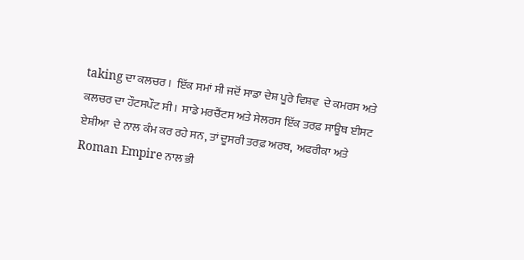taking ਦਾ ਕਲਚਰ ।  ਇੱਕ ਸਮਾਂ ਸੀ ਜਦੋਂ ਸਾਡਾ ਦੇਸ਼ ਪੂਰੇ ਵਿਸ਼ਵ  ਦੇ ਕਮਰਸ ਅਤੇ ਕਲਚਰ ਦਾ ਹੌਟਸਪੌਟ ਸੀ।  ਸਾਡੇ ਮਰਚੈਂਟਸ ਅਤੇ ਸੇਲਰਸ ਇੱਕ ਤਰਫ਼ ਸਾਊਥ ਈਸਟ ਏਸ਼ੀਆ  ਦੇ ਨਾਲ ਕੰਮ ਕਰ ਰਹੇ ਸਨ, ਤਾਂ ਦੂਸਰੀ ਤਰਫ਼ ਅਰਬ,  ਅਫਰੀਕਾ ਅਤੇ Roman Empire ਨਾਲ ਭੀ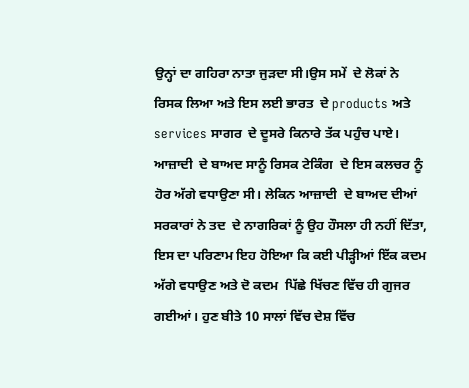ਉਨ੍ਹਾਂ ਦਾ ਗਹਿਰਾ ਨਾਤਾ ਜੁੜਦਾ ਸੀ।ਉਸ ਸਮੇਂ  ਦੇ ਲੋਕਾਂ ਨੇ ਰਿਸਕ ਲਿਆ ਅਤੇ ਇਸ ਲਈ ਭਾਰਤ  ਦੇ products ਅਤੇ services ਸਾਗਰ  ਦੇ ਦੂਸਰੇ ਕਿਨਾਰੇ ਤੱਕ ਪਹੁੰਚ ਪਾਏ।  ਆਜ਼ਾਦੀ  ਦੇ ਬਾਅਦ ਸਾਨੂੰ ਰਿਸਕ ਟੇਕਿੰਗ  ਦੇ ਇਸ ਕਲਚਰ ਨੂੰ ਹੋਰ ਅੱਗੇ ਵਧਾਉਣਾ ਸੀ। ਲੇਕਿਨ ਆਜ਼ਾਦੀ  ਦੇ ਬਾਅਦ ਦੀਆਂ ਸਰਕਾਰਾਂ ਨੇ ਤਦ  ਦੇ ਨਾਗਰਿਕਾਂ ਨੂੰ ਉਹ ਹੌਸਲਾ ਹੀ ਨਹੀਂ ਦਿੱਤਾ, ਇਸ ਦਾ ਪਰਿਣਾਮ ਇਹ ਹੋਇਆ ਕਿ ਕਈ ਪੀੜ੍ਹੀਆਂ ਇੱਕ ਕਦਮ  ਅੱਗੇ ਵਧਾਉਣ ਅਤੇ ਦੋ ਕਦਮ  ਪਿੱਛੇ ਖਿੱਚਣ ਵਿੱਚ ਹੀ ਗੁਜਰ ਗਈਆਂ। ਹੁਣ ਬੀਤੇ 10 ਸਾਲਾਂ ਵਿੱਚ ਦੇਸ਼ ਵਿੱਚ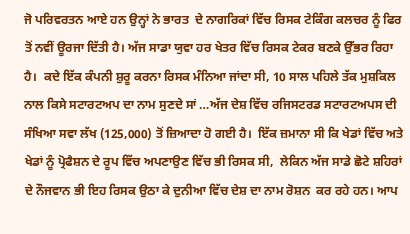ਜੋ ਪਰਿਵਰਤਨ ਆਏ ਹਨ ਉਨ੍ਹਾਂ ਨੇ ਭਾਰਤ  ਦੇ ਨਾਗਰਿਕਾਂ ਵਿੱਚ ਰਿਸਕ ਟੇਕਿੰਗ ਕਲਚਰ ਨੂੰ ਫਿਰ ਤੋਂ ਨਵੀਂ ਊਰਜਾ ਦਿੱਤੀ ਹੈ। ਅੱਜ ਸਾਡਾ ਯੁਵਾ ਹਰ ਖੇਤਰ ਵਿੱਚ ਰਿਸਕ ਟੇਕਰ ਬਣਕੇ ਉੱਭਰ ਰਿਹਾ ਹੈ।  ਕਦੇ ਇੱਕ ਕੰਪਨੀ ਸ਼ੁਰੂ ਕਰਨਾ ਰਿਸਕ ਮੰਨਿਆ ਜਾਂਦਾ ਸੀ, 10 ਸਾਲ ਪਹਿਲੇ ਤੱਕ ਮੁਸ਼ਕਿਲ ਨਾਲ ਕਿਸੇ ਸਟਾਰਟਅਪ ਦਾ ਨਾਮ ਸੁਣਦੇ ਸਾਂ …ਅੱਜ ਦੇਸ਼ ਵਿੱਚ ਰਜਿਸਟਰਡ ਸਟਾਰਟਅਪਸ ਦੀ ਸੰਖਿਆ ਸਵਾ ਲੱਖ (125,000) ਤੋਂ ਜ਼ਿਆਦਾ ਹੋ ਗਈ ਹੈ।  ਇੱਕ ਜ਼ਮਾਨਾ ਸੀ ਕਿ ਖੇਡਾਂ ਵਿੱਚ ਅਤੇ ਖੇਡਾਂ ਨੂੰ ਪ੍ਰੋਫੈਸ਼ਨ ਦੇ ਰੂਪ ਵਿੱਚ ਅਪਣਾਉਣ ਵਿੱਚ ਭੀ ਰਿਸਕ ਸੀ,  ਲੇਕਿਨ ਅੱਜ ਸਾਡੇ ਛੋਟੇ ਸ਼ਹਿਰਾਂ ਦੇ ਨੌਜਵਾਨ ਭੀ ਇਹ ਰਿਸਕ ਉਠਾ ਕੇ ਦੁਨੀਆ ਵਿੱਚ ਦੇਸ਼ ਦਾ ਨਾਮ ਰੋਸ਼ਨ  ਕਰ ਰਹੇ ਹਨ। ਆਪ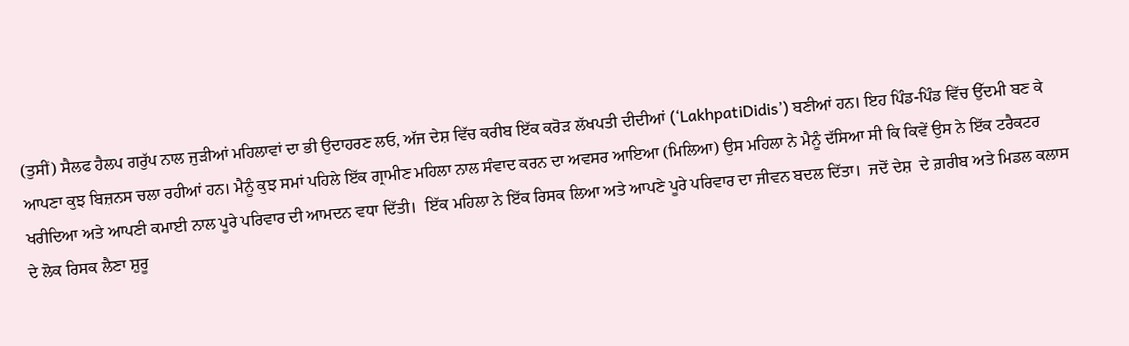(ਤੁਸੀਂ) ਸੈਲਫ ਹੈਲਪ ਗਰੁੱਪ ਨਾਲ ਜੁੜੀਆਂ ਮਹਿਲਾਵਾਂ ਦਾ ਭੀ ਉਦਾਹਰਣ ਲਓ, ਅੱਜ ਦੇਸ਼ ਵਿੱਚ ਕਰੀਬ ਇੱਕ ਕਰੋੜ ਲੱਖਪਤੀ ਦੀਦੀਆਂ (‘LakhpatiDidis’) ਬਣੀਆਂ ਹਨ। ਇਹ ਪਿੰਡ-ਪਿੰਡ ਵਿੱਚ ਉੱਦਮੀ ਬਣ ਕੇ ਆਪਣਾ ਕੁਝ ਬਿਜ਼ਨਸ ਚਲਾ ਰਹੀਆਂ ਹਨ। ਮੈਨੂੰ ਕੁਝ ਸਮਾਂ ਪਹਿਲੇ ਇੱਕ ਗ੍ਰਾਮੀਣ ਮਹਿਲਾ ਨਾਲ ਸੰਵਾਦ ਕਰਨ ਦਾ ਅਵਸਰ ਆਇਆ (ਮਿਲਿਆ) ਉਸ ਮਹਿਲਾ ਨੇ ਮੈਨੂੰ ਦੱਸਿਆ ਸੀ ਕਿ ਕਿਵੇਂ ਉਸ ਨੇ ਇੱਕ ਟਰੈਕਟਰ ਖਰੀਦਿਆ ਅਤੇ ਆਪਣੀ ਕਮਾਈ ਨਾਲ ਪੂਰੇ ਪਰਿਵਾਰ ਦੀ ਆਮਦਨ ਵਧਾ ਦਿੱਤੀ।  ਇੱਕ ਮਹਿਲਾ ਨੇ ਇੱਕ ਰਿਸਕ ਲਿਆ ਅਤੇ ਆਪਣੇ ਪੂਰੇ ਪਰਿਵਾਰ ਦਾ ਜੀਵਨ ਬਦਲ ਦਿੱਤਾ।  ਜਦੋਂ ਦੇਸ਼  ਦੇ ਗ਼ਰੀਬ ਅਤੇ ਮਿਡਲ ਕਲਾਸ  ਦੇ ਲੋਕ ਰਿਸਕ ਲੈਣਾ ਸ਼ੁਰੂ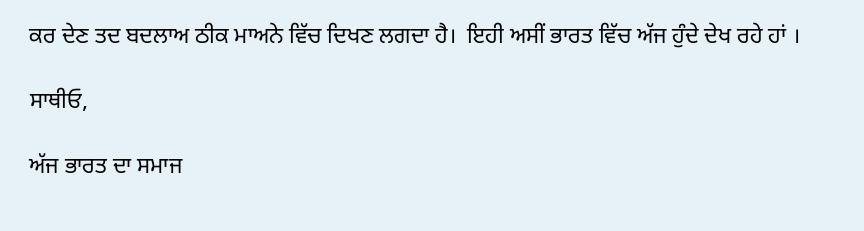ਕਰ ਦੇਣ ਤਦ ਬਦਲਾਅ ਠੀਕ ਮਾਅਨੇ ਵਿੱਚ ਦਿਖਣ ਲਗਦਾ ਹੈ।  ਇਹੀ ਅਸੀਂ ਭਾਰਤ ਵਿੱਚ ਅੱਜ ਹੁੰਦੇ ਦੇਖ ਰਹੇ ਹਾਂ ।

ਸਾਥੀਓ,

ਅੱਜ ਭਾਰਤ ਦਾ ਸਮਾਜ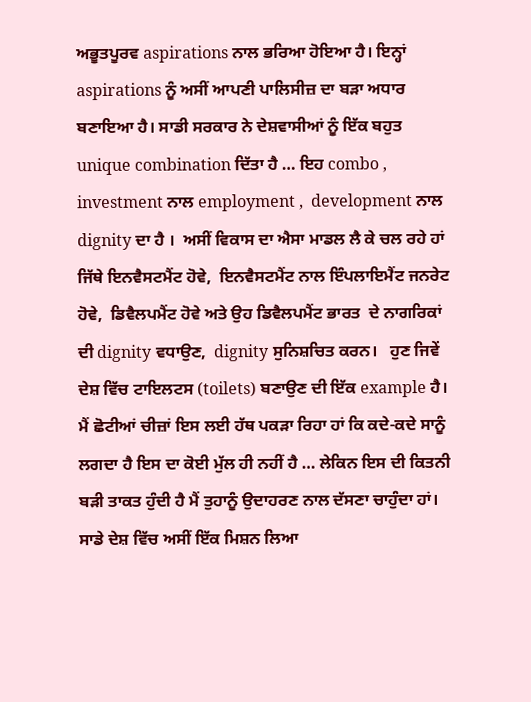ਅਭੂਤਪੂਰਵ aspirations ਨਾਲ ਭਰਿਆ ਹੋਇਆ ਹੈ। ਇਨ੍ਹਾਂ aspirations ਨੂੰ ਅਸੀਂ ਆਪਣੀ ਪਾਲਿਸੀਜ਼ ਦਾ ਬੜਾ ਅਧਾਰ ਬਣਾਇਆ ਹੈ। ਸਾਡੀ ਸਰਕਾਰ ਨੇ ਦੇਸ਼ਵਾਸੀਆਂ ਨੂੰ ਇੱਕ ਬਹੁਤ unique combination ਦਿੱਤਾ ਹੈ … ਇਹ combo ,  investment ਨਾਲ employment ,  development ਨਾਲ  dignity ਦਾ ਹੈ ।  ਅਸੀਂ ਵਿਕਾਸ ਦਾ ਐਸਾ ਮਾਡਲ ਲੈ ਕੇ ਚਲ ਰਹੇ ਹਾਂ ਜਿੱਥੇ ਇਨਵੈਸਟਮੈਂਟ ਹੋਵੇ,  ਇਨਵੈਸਟਮੈਂਟ ਨਾਲ ਇੰਪਲਾਇਮੈਂਟ ਜਨਰੇਟ ਹੋਵੇ,  ਡਿਵੈਲਪਮੈਂਟ ਹੋਵੇ ਅਤੇ ਉਹ ਡਿਵੈਲਪਮੈਂਟ ਭਾਰਤ  ਦੇ ਨਾਗਰਿਕਾਂ ਦੀ dignity ਵਧਾਉਣ,  dignity ਸੁਨਿਸ਼ਚਿਤ ਕਰਨ।   ਹੁਣ ਜਿਵੇਂ ਦੇਸ਼ ਵਿੱਚ ਟਾਇਲਟਸ (toilets) ਬਣਾਉਣ ਦੀ ਇੱਕ example ਹੈ। ਮੈਂ ਛੋਟੀਆਂ ਚੀਜ਼ਾਂ ਇਸ ਲਈ ਹੱਥ ਪਕੜਾ ਰਿਹਾ ਹਾਂ ਕਿ ਕਦੇ-ਕਦੇ ਸਾਨੂੰ ਲਗਦਾ ਹੈ ਇਸ ਦਾ ਕੋਈ ਮੁੱਲ ਹੀ ਨਹੀਂ ਹੈ … ਲੇਕਿਨ ਇਸ ਦੀ ਕਿਤਨੀ ਬੜੀ ਤਾਕਤ ਹੁੰਦੀ ਹੈ ਮੈਂ ਤੁਹਾਨੂੰ ਉਦਾਹਰਣ ਨਾਲ ਦੱਸਣਾ ਚਾਹੁੰਦਾ ਹਾਂ।  ਸਾਡੇ ਦੇਸ਼ ਵਿੱਚ ਅਸੀਂ ਇੱਕ ਮਿਸ਼ਨ ਲਿਆ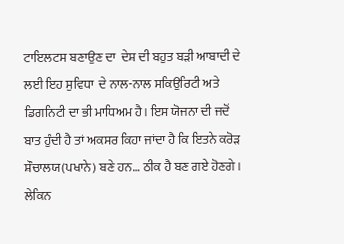ਟਾਇਲਟਸ ਬਣਾਉਣ ਦਾ  ਦੇਸ਼ ਦੀ ਬਹੁਤ ਬੜੀ ਆਬਾਦੀ ਦੇ  ਲਈ ਇਹ ਸੁਵਿਧਾ  ਦੇ ਨਾਲ-ਨਾਲ ਸਕਿਉਰਿਟੀ ਅਤੇ ਡਿਗਨਿਟੀ ਦਾ ਭੀ ਮਾਧਿਅਮ ਹੈ। ਇਸ ਯੋਜਨਾ ਦੀ ਜਦੋਂ ਬਾਤ ਹੁੰਦੀ ਹੈ ਤਾਂ ਅਕਸਰ ਕਿਹਾ ਜਾਂਦਾ ਹੈ ਕਿ ਇਤਨੇ ਕਰੋੜ ਸ਼ੌਚਾਲਯ(ਪਖਾਨੇ) ਬਣੇ ਹਨ… ਠੀਕ ਹੈ ਬਣ ਗਏ ਹੋਣਗੇ। ਲੇਕਿਨ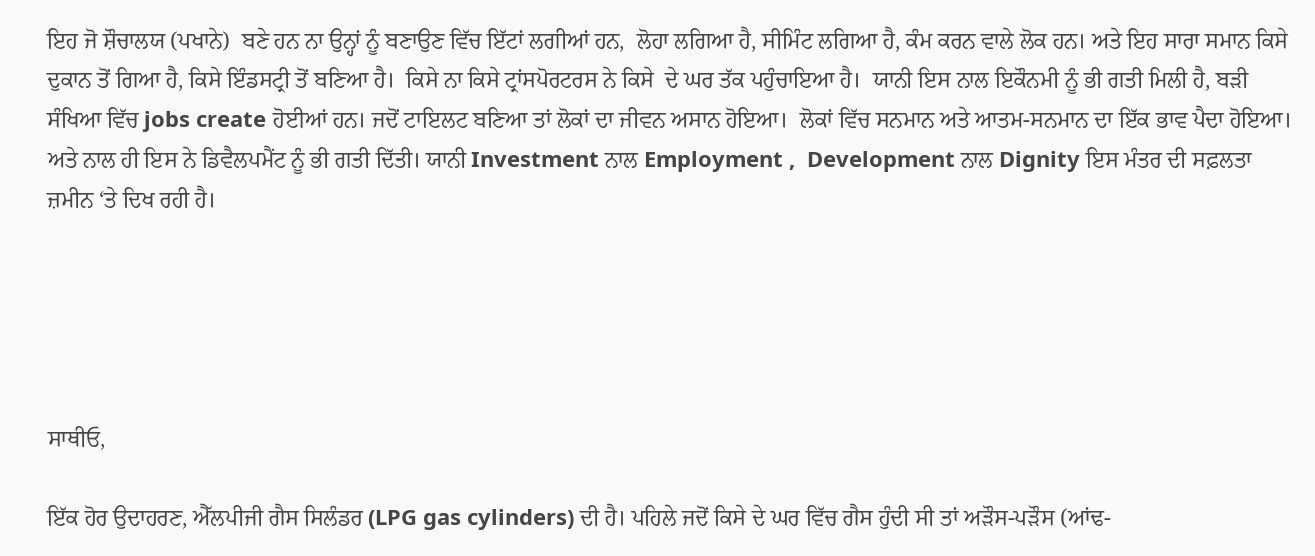ਇਹ ਜੋ ਸ਼ੌਚਾਲਯ (ਪਖਾਨੇ)  ਬਣੇ ਹਨ ਨਾ ਉਨ੍ਹਾਂ ਨੂੰ ਬਣਾਉਣ ਵਿੱਚ ਇੱਟਾਂ ਲਗੀਆਂ ਹਨ,  ਲੋਹਾ ਲਗਿਆ ਹੈ, ਸੀਮਿੰਟ ਲਗਿਆ ਹੈ, ਕੰਮ ਕਰਨ ਵਾਲੇ ਲੋਕ ਹਨ। ਅਤੇ ਇਹ ਸਾਰਾ ਸਮਾਨ ਕਿਸੇ ਦੁਕਾਨ ਤੋਂ ਗਿਆ ਹੈ, ਕਿਸੇ ਇੰਡਸਟ੍ਰੀ ਤੋਂ ਬਣਿਆ ਹੈ।  ਕਿਸੇ ਨਾ ਕਿਸੇ ਟ੍ਰਾਂਸਪੋਰਟਰਸ ਨੇ ਕਿਸੇ  ਦੇ ਘਰ ਤੱਕ ਪਹੁੰਚਾਇਆ ਹੈ।  ਯਾਨੀ ਇਸ ਨਾਲ ਇਕੌਨਮੀ ਨੂੰ ਭੀ ਗਤੀ ਮਿਲੀ ਹੈ, ਬੜੀ ਸੰਖਿਆ ਵਿੱਚ jobs create ਹੋਈਆਂ ਹਨ। ਜਦੋਂ ਟਾਇਲਟ ਬਣਿਆ ਤਾਂ ਲੋਕਾਂ ਦਾ ਜੀਵਨ ਅਸਾਨ ਹੋਇਆ।  ਲੋਕਾਂ ਵਿੱਚ ਸਨਮਾਨ ਅਤੇ ਆਤਮ-ਸਨਮਾਨ ਦਾ ਇੱਕ ਭਾਵ ਪੈਦਾ ਹੋਇਆ। ਅਤੇ ਨਾਲ ਹੀ ਇਸ ਨੇ ਡਿਵੈਲਪਮੈਂਟ ਨੂੰ ਭੀ ਗਤੀ ਦਿੱਤੀ। ਯਾਨੀ Investment ਨਾਲ Employment ,  Development ਨਾਲ Dignity ਇਸ ਮੰਤਰ ਦੀ ਸਫ਼ਲਤਾ ਜ਼ਮੀਨ ‘ਤੇ ਦਿਖ ਰਹੀ ਹੈ।





ਸਾਥੀਓ,

ਇੱਕ ਹੋਰ ਉਦਾਹਰਣ, ਐੱਲਪੀਜੀ ਗੈਸ ਸਿਲੰਡਰ (LPG gas cylinders) ਦੀ ਹੈ। ਪਹਿਲੇ ਜਦੋਂ ਕਿਸੇ ਦੇ ਘਰ ਵਿੱਚ ਗੈਸ ਹੁੰਦੀ ਸੀ ਤਾਂ ਅੜੌਸ-ਪੜੌਸ (ਆਂਢ-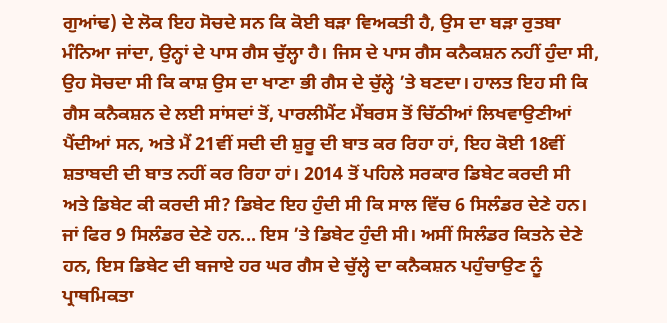ਗੁਆਂਢ) ਦੇ ਲੋਕ ਇਹ ਸੋਚਦੇ ਸਨ ਕਿ ਕੋਈ ਬੜਾ ਵਿਅਕਤੀ ਹੈ, ਉਸ ਦਾ ਬੜਾ ਰੁਤਬਾ ਮੰਨਿਆ ਜਾਂਦਾ, ਉਨ੍ਹਾਂ ਦੇ ਪਾਸ ਗੈਸ ਚੁੱਲ੍ਹਾ ਹੈ। ਜਿਸ ਦੇ ਪਾਸ ਗੈਸ ਕਨੈਕਸ਼ਨ ਨਹੀਂ ਹੁੰਦਾ ਸੀ, ਉਹ ਸੋਚਦਾ ਸੀ ਕਿ ਕਾਸ਼ ਉਸ ਦਾ ਖਾਣਾ ਭੀ ਗੈਸ ਦੇ ਚੁੱਲ੍ਹੇ ’ਤੇ ਬਣਦਾ। ਹਾਲਤ ਇਹ ਸੀ ਕਿ ਗੈਸ ਕਨੈਕਸ਼ਨ ਦੇ ਲਈ ਸਾਂਸਦਾਂ ਤੋਂ, ਪਾਰਲੀਮੈਂਟ ਮੈਂਬਰਸ ਤੋਂ ਚਿੱਠੀਆਂ ਲਿਖਵਾਉਣੀਆਂ ਪੈਂਦੀਆਂ ਸਨ, ਅਤੇ ਮੈਂ 21ਵੀਂ ਸਦੀ ਦੀ ਸ਼ੁਰੂ ਦੀ ਬਾਤ ਕਰ ਰਿਹਾ ਹਾਂ, ਇਹ ਕੋਈ 18ਵੀਂ ਸ਼ਤਾਬਦੀ ਦੀ ਬਾਤ ਨਹੀਂ ਕਰ ਰਿਹਾ ਹਾਂ। 2014 ਤੋਂ ਪਹਿਲੇ ਸਰਕਾਰ ਡਿਬੇਟ ਕਰਦੀ ਸੀ ਅਤੇ ਡਿਬੇਟ ਕੀ ਕਰਦੀ ਸੀ? ਡਿਬੇਟ ਇਹ ਹੁੰਦੀ ਸੀ ਕਿ ਸਾਲ ਵਿੱਚ 6 ਸਿਲੰਡਰ ਦੇਣੇ ਹਨ। ਜਾਂ ਫਿਰ 9 ਸਿਲੰਡਰ ਦੇਣੇ ਹਨ... ਇਸ ’ਤੇ ਡਿਬੇਟ ਹੁੰਦੀ ਸੀ। ਅਸੀਂ ਸਿਲੰਡਰ ਕਿਤਨੇ ਦੇਣੇ ਹਨ, ਇਸ ਡਿਬੇਟ ਦੀ ਬਜਾਏ ਹਰ ਘਰ ਗੈਸ ਦੇ ਚੁੱਲ੍ਹੇ ਦਾ ਕਨੈਕਸ਼ਨ ਪਹੁੰਚਾਉਣ ਨੂੰ ਪ੍ਰਾਥਮਿਕਤਾ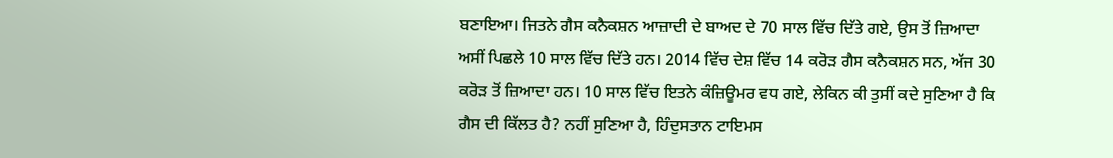ਬਣਾਇਆ। ਜਿਤਨੇ ਗੈਸ ਕਨੈਕਸ਼ਨ ਆਜ਼ਾਦੀ ਦੇ ਬਾਅਦ ਦੇ 70 ਸਾਲ ਵਿੱਚ ਦਿੱਤੇ ਗਏ, ਉਸ ਤੋਂ ਜ਼ਿਆਦਾ ਅਸੀਂ ਪਿਛਲੇ 10 ਸਾਲ ਵਿੱਚ ਦਿੱਤੇ ਹਨ। 2014 ਵਿੱਚ ਦੇਸ਼ ਵਿੱਚ 14 ਕਰੋੜ ਗੈਸ ਕਨੈਕਸ਼ਨ ਸਨ, ਅੱਜ 30 ਕਰੋੜ ਤੋਂ ਜ਼ਿਆਦਾ ਹਨ। 10 ਸਾਲ ਵਿੱਚ ਇਤਨੇ ਕੰਜ਼ਿਊਮਰ ਵਧ ਗਏ, ਲੇਕਿਨ ਕੀ ਤੁਸੀਂ ਕਦੇ ਸੁਣਿਆ ਹੈ ਕਿ ਗੈਸ ਦੀ ਕਿੱਲਤ ਹੈ? ਨਹੀਂ ਸੁਣਿਆ ਹੈ, ਹਿੰਦੁਸਤਾਨ ਟਾਇਮਸ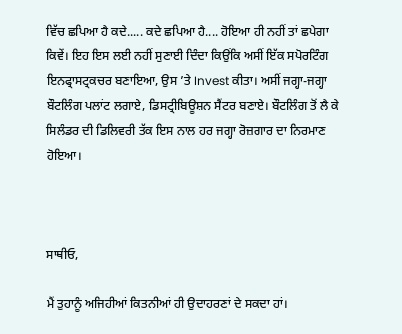ਵਿੱਚ ਛਪਿਆ ਹੈ ਕਦੇ..... ਕਦੇ ਛਪਿਆ ਹੈ.... ਹੋਇਆ ਹੀ ਨਹੀਂ ਤਾਂ ਛਪੇਗਾ ਕਿਵੇਂ। ਇਹ ਇਸ ਲਈ ਨਹੀਂ ਸੁਣਾਈ ਦਿੰਦਾ ਕਿਉਂਕਿ ਅਸੀਂ ਇੱਕ ਸਪੋਰਟਿੰਗ ਇਨਫ੍ਰਾਸਟ੍ਰਕਚਰ ਬਣਾਇਆ, ਉਸ ’ਤੇ Invest ਕੀਤਾ। ਅਸੀਂ ਜਗ੍ਹਾ-ਜਗ੍ਹਾ ਬੌਟਲਿੰਗ ਪਲਾਂਟ ਲਗਾਏ, ਡਿਸਟ੍ਰੀਬਿਊਸ਼ਨ ਸੈਂਟਰ ਬਣਾਏ। ਬੌਟਲਿੰਗ ਤੋਂ ਲੈ ਕੇ ਸਿਲੰਡਰ ਦੀ ਡਿਲਿਵਰੀ ਤੱਕ ਇਸ ਨਾਲ ਹਰ ਜਗ੍ਹਾ ਰੋਜ਼ਗਾਰ ਦਾ ਨਿਰਮਾਣ ਹੋਇਆ।



ਸਾਥੀਓ,

ਮੈਂ ਤੁਹਾਨੂੰ ਅਜਿਹੀਆਂ ਕਿਤਨੀਆਂ ਹੀ ਉਦਾਹਰਣਾਂ ਦੇ ਸਕਦਾ ਹਾਂ।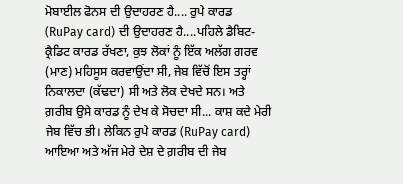ਮੋਬਾਈਲ ਫੋਨਸ ਦੀ ਉਦਾਹਰਣ ਹੈ.... ਰੁਪੇ ਕਾਰਡ (RuPay card) ਦੀ ਉਦਾਹਰਣ ਹੈ....ਪਹਿਲੇ ਡੈਬਿਟ-ਕ੍ਰੈਡਿਟ ਕਾਰਡ ਰੱਖਣਾ, ਕੁਝ ਲੋਕਾਂ ਨੂੰ ਇੱਕ ਅਲੱਗ ਗਰਵ (ਮਾਣ) ਮਹਿਸੂਸ ਕਰਵਾਉਂਦਾ ਸੀ, ਜੇਬ ਵਿੱਚੋਂ ਇਸ ਤਰ੍ਹਾਂ ਨਿਕਾਲਦਾ (ਕੱਢਦਾ) ਸੀ ਅਤੇ ਲੋਕ ਦੇਖਦੇ ਸਨ। ਅਤੇ ਗ਼ਰੀਬ ਉਸੇ ਕਾਰਡ ਨੂੰ ਦੇਖ ਕੇ ਸੋਚਦਾ ਸੀ... ਕਾਸ਼ ਕਦੇ ਮੇਰੀ ਜੇਬ ਵਿੱਚ ਭੀ। ਲੇਕਿਨ ਰੁਪੇ ਕਾਰਡ (RuPay card) ਆਇਆ ਅਤੇ ਅੱਜ ਮੇਰੇ ਦੇਸ਼ ਦੇ ਗ਼ਰੀਬ ਦੀ ਜੇਬ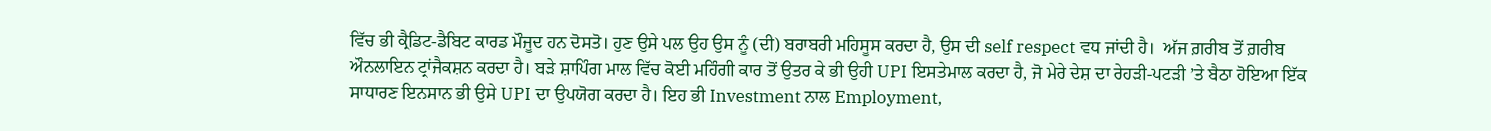ਵਿੱਚ ਭੀ ਕ੍ਰੈਡਿਟ-ਡੈਬਿਟ ਕਾਰਡ ਮੌਜੂਦ ਹਨ ਦੋਸਤੋ। ਹੁਣ ਉਸੇ ਪਲ ਉਹ ਉਸ ਨੂੰ (ਦੀ) ਬਰਾਬਰੀ ਮਹਿਸੂਸ ਕਰਦਾ ਹੈ, ਉਸ ਦੀ self respect ਵਧ ਜਾਂਦੀ ਹੈ।  ਅੱਜ ਗ਼ਰੀਬ ਤੋਂ ਗ਼ਰੀਬ ਔਨਲਾਇਨ ਟ੍ਰਾਂਜੈਕਸ਼ਨ ਕਰਦਾ ਹੈ। ਬੜੇ ਸ਼ਾਪਿੰਗ ਮਾਲ ਵਿੱਚ ਕੋਈ ਮਹਿੰਗੀ ਕਾਰ ਤੋਂ ਉਤਰ ਕੇ ਭੀ ਉਹੀ UPI ਇਸਤੇਮਾਲ ਕਰਦਾ ਹੈ, ਜੋ ਮੇਰੇ ਦੇਸ਼ ਦਾ ਰੇਹੜੀ-ਪਟੜੀ ’ਤੇ ਬੈਠਾ ਹੋਇਆ ਇੱਕ ਸਾਧਾਰਣ ਇਨਸਾਨ ਭੀ ਉਸੇ UPI ਦਾ ਉਪਯੋਗ ਕਰਦਾ ਹੈ। ਇਹ ਭੀ Investment ਨਾਲ Employment,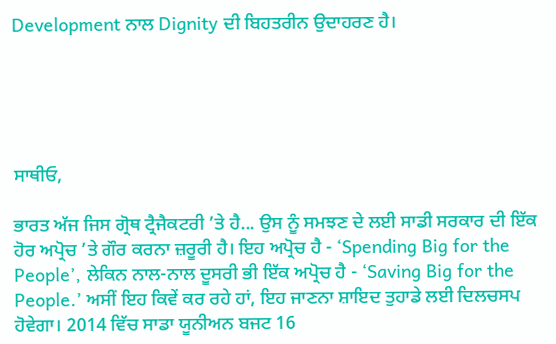Development ਨਾਲ Dignity ਦੀ ਬਿਹਤਰੀਨ ਉਦਾਹਰਣ ਹੈ।





ਸਾਥੀਓ,

ਭਾਰਤ ਅੱਜ ਜਿਸ ਗ੍ਰੋਥ ਟ੍ਰੈਜੈਕਟਰੀ ’ਤੇ ਹੈ... ਉਸ ਨੂੰ ਸਮਝਣ ਦੇ ਲਈ ਸਾਡੀ ਸਰਕਾਰ ਦੀ ਇੱਕ ਹੋਰ ਅਪ੍ਰੋਚ ’ਤੇ ਗੌਰ ਕਰਨਾ ਜ਼ਰੂਰੀ ਹੈ। ਇਹ ਅਪ੍ਰੋਚ ਹੈ - ‘Spending Big for the People’, ਲੇਕਿਨ ਨਾਲ-ਨਾਲ ਦੂਸਰੀ ਭੀ ਇੱਕ ਅਪ੍ਰੋਚ ਹੈ - ‘Saving Big for the People.’ ਅਸੀਂ ਇਹ ਕਿਵੇਂ ਕਰ ਰਹੇ ਹਾਂ, ਇਹ ਜਾਣਨਾ ਸ਼ਾਇਦ ਤੁਹਾਡੇ ਲਈ ਦਿਲਚਸਪ ਹੋਵੇਗਾ। 2014 ਵਿੱਚ ਸਾਡਾ ਯੂਨੀਅਨ ਬਜਟ 16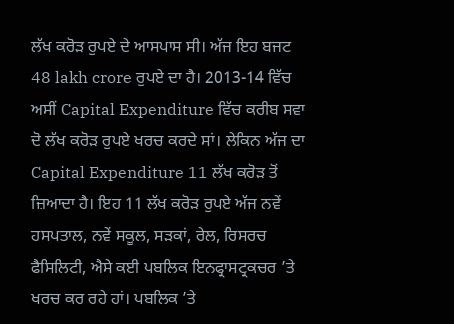ਲੱਖ ਕਰੋੜ ਰੁਪਏ ਦੇ ਆਸਪਾਸ ਸੀ। ਅੱਜ ਇਹ ਬਜਟ 48 lakh crore ਰੁਪਏ ਦਾ ਹੈ। 2013-14 ਵਿੱਚ ਅਸੀਂ Capital Expenditure ਵਿੱਚ ਕਰੀਬ ਸਵਾ ਦੋ ਲੱਖ ਕਰੋੜ ਰੁਪਏ ਖਰਚ ਕਰਦੇ ਸਾਂ। ਲੇਕਿਨ ਅੱਜ ਦਾ Capital Expenditure 11 ਲੱਖ ਕਰੋੜ ਤੋਂ ਜ਼ਿਆਦਾ ਹੈ। ਇਹ 11 ਲੱਖ ਕਰੋੜ ਰੁਪਏ ਅੱਜ ਨਵੇਂ ਹਸਪਤਾਲ, ਨਵੇਂ ਸਕੂਲ, ਸੜਕਾਂ, ਰੇਲ, ਰਿਸਰਚ ਫੈਸਿਲਿਟੀ, ਐਸੇ ਕਈ ਪਬਲਿਕ ਇਨਫ੍ਰਾਸਟ੍ਰਕਚਰ ’ਤੇ ਖਰਚ ਕਰ ਰਹੇ ਹਾਂ। ਪਬਲਿਕ ’ਤੇ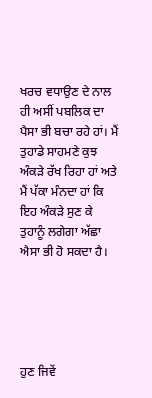ਖਰਚ ਵਧਾਉਣ ਦੇ ਨਾਲ ਹੀ ਅਸੀਂ ਪਬਲਿਕ ਦਾ ਪੈਸਾ ਭੀ ਬਚਾ ਰਹੇ ਹਾਂ। ਮੈਂ ਤੁਹਾਡੇ ਸਾਹਮਣੇ ਕੁਝ ਅੰਕੜੇ ਰੱਖ ਰਿਹਾ ਹਾਂ ਅਤੇ ਮੈਂ ਪੱਕਾ ਮੰਨਦਾ ਹਾਂ ਕਿ ਇਹ ਅੰਕੜੇ ਸੁਣ ਕੇ ਤੁਹਾਨੂੰ ਲਗੇਗਾ ਅੱਛਾ ਐਸਾ ਭੀ ਹੋ ਸਕਦਾ ਹੈ।





ਹੁਣ ਜਿਵੇਂ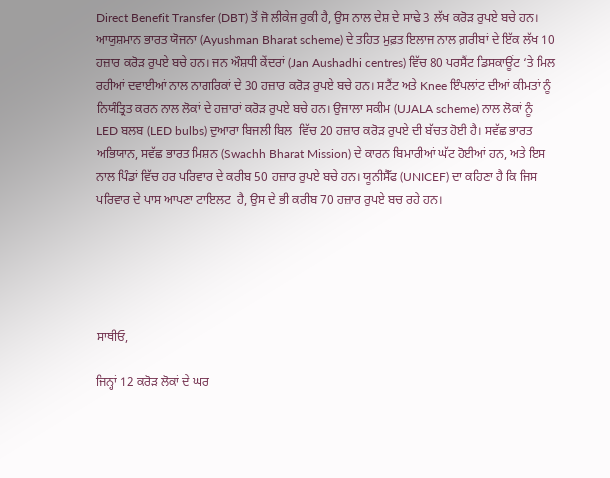Direct Benefit Transfer (DBT) ਤੋਂ ਜੋ ਲੀਕੇਜ ਰੁਕੀ ਹੈ, ਉਸ ਨਾਲ ਦੇਸ਼ ਦੇ ਸਾਢੇ 3 ਲੱਖ ਕਰੋੜ ਰੁਪਏ ਬਚੇ ਹਨ। ਆਯੁਸ਼ਮਾਨ ਭਾਰਤ ਯੋਜਨਾ (Ayushman Bharat scheme) ਦੇ ਤਹਿਤ ਮੁਫ਼ਤ ਇਲਾਜ ਨਾਲ ਗ਼ਰੀਬਾਂ ਦੇ ਇੱਕ ਲੱਖ 10 ਹਜ਼ਾਰ ਕਰੋੜ ਰੁਪਏ ਬਚੇ ਹਨ। ਜਨ ਔਸ਼ਧੀ ਕੇਂਦਰਾਂ (Jan Aushadhi centres) ਵਿੱਚ 80 ਪਰਸੈਂਟ ਡਿਸਕਾਊਂਟ ‘ਤੇ ਮਿਲ ਰਹੀਆਂ ਦਵਾਈਆਂ ਨਾਲ ਨਾਗਰਿਕਾਂ ਦੇ 30 ਹਜ਼ਾਰ ਕਰੋੜ ਰੁਪਏ ਬਚੇ ਹਨ। ਸਟੈਂਟ ਅਤੇ Knee ਇੰਪਲਾਂਟ ਦੀਆਂ ਕੀਮਤਾਂ ਨੂੰ ਨਿਯੰਤ੍ਰਿਤ ਕਰਨ ਨਾਲ ਲੋਕਾਂ ਦੇ ਹਜ਼ਾਰਾਂ ਕਰੋੜ ਰੁਪਏ ਬਚੇ ਹਨ। ਉਜਾਲਾ ਸਕੀਮ (UJALA scheme) ਨਾਲ ਲੋਕਾਂ ਨੂੰ LED ਬਲਬ (LED bulbs) ਦੁਆਰਾ ਬਿਜਲੀ ਬਿਲ  ਵਿੱਚ 20 ਹਜ਼ਾਰ ਕਰੋੜ ਰੁਪਏ ਦੀ ਬੱਚਤ ਹੋਈ ਹੈ। ਸਵੱਛ ਭਾਰਤ ਅਭਿਯਾਨ, ਸਵੱਛ ਭਾਰਤ ਮਿਸ਼ਨ (Swachh Bharat Mission) ਦੇ ਕਾਰਨ ਬਿਮਾਰੀਆਂ ਘੱਟ ਹੋਈਆਂ ਹਨ, ਅਤੇ ਇਸ ਨਾਲ ਪਿੰਡਾਂ ਵਿੱਚ ਹਰ ਪਰਿਵਾਰ ਦੇ ਕਰੀਬ 50 ਹਜ਼ਾਰ ਰੁਪਏ ਬਚੇ ਹਨ। ਯੂਨੀਸੈੱਫ (UNICEF) ਦਾ ਕਹਿਣਾ ਹੈ ਕਿ ਜਿਸ ਪਰਿਵਾਰ ਦੇ ਪਾਸ ਆਪਣਾ ਟਾਇਲਟ  ਹੈ, ਉਸ ਦੇ ਭੀ ਕਰੀਬ 70 ਹਜ਼ਾਰ ਰੁਪਏ ਬਚ ਰਹੇ ਹਨ।





ਸਾਥੀਓ,

ਜਿਨ੍ਹਾਂ 12 ਕਰੋੜ ਲੋਕਾਂ ਦੇ ਘਰ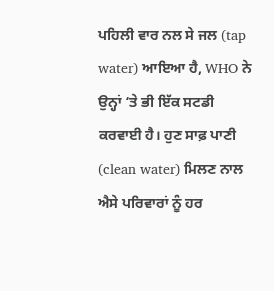ਪਹਿਲੀ ਵਾਰ ਨਲ ਸੇ ਜਲ (tap water) ਆਇਆ ਹੈ, WHO ਨੇ ਉਨ੍ਹਾਂ ‘ਤੇ ਭੀ ਇੱਕ ਸਟਡੀ ਕਰਵਾਈ ਹੈ। ਹੁਣ ਸਾਫ਼ ਪਾਣੀ (clean water) ਮਿਲਣ ਨਾਲ ਐਸੇ ਪਰਿਵਾਰਾਂ ਨੂੰ ਹਰ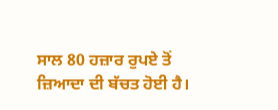ਸਾਲ 80 ਹਜ਼ਾਰ ਰੁਪਏ ਤੋਂ ਜ਼ਿਆਦਾ ਦੀ ਬੱਚਤ ਹੋਈ ਹੈ।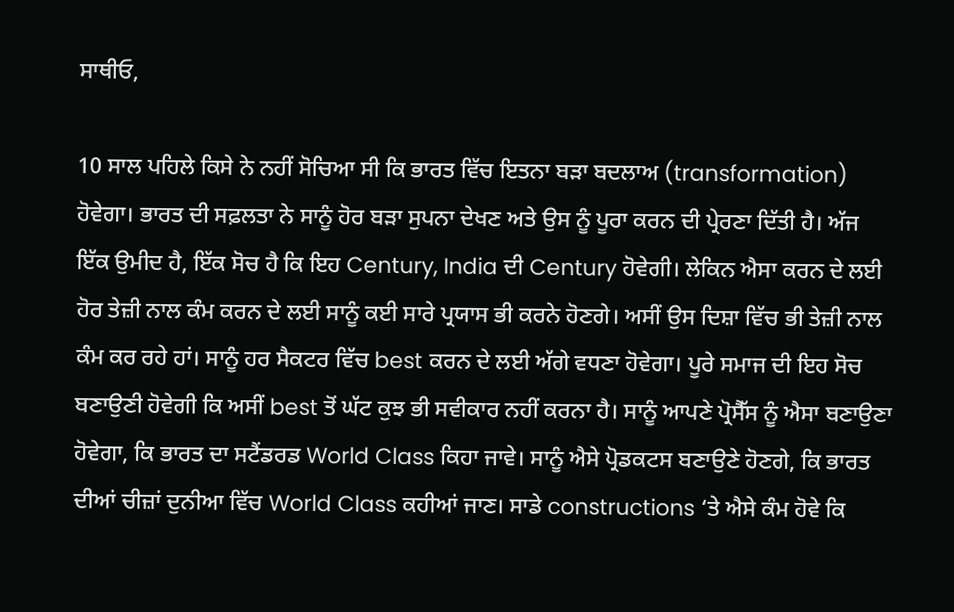ਸਾਥੀਓ,

10 ਸਾਲ ਪਹਿਲੇ ਕਿਸੇ ਨੇ ਨਹੀਂ ਸੋਚਿਆ ਸੀ ਕਿ ਭਾਰਤ ਵਿੱਚ ਇਤਨਾ ਬੜਾ ਬਦਲਾਅ (transformation) ਹੋਵੇਗਾ। ਭਾਰਤ ਦੀ ਸਫ਼ਲਤਾ ਨੇ ਸਾਨੂੰ ਹੋਰ ਬੜਾ ਸੁਪਨਾ ਦੇਖਣ ਅਤੇ ਉਸ ਨੂੰ ਪੂਰਾ ਕਰਨ ਦੀ ਪ੍ਰੇਰਣਾ ਦਿੱਤੀ ਹੈ। ਅੱਜ ਇੱਕ ਉਮੀਦ ਹੈ, ਇੱਕ ਸੋਚ ਹੈ ਕਿ ਇਹ Century, India ਦੀ Century ਹੋਵੇਗੀ। ਲੇਕਿਨ ਐਸਾ ਕਰਨ ਦੇ ਲਈ ਹੋਰ ਤੇਜ਼ੀ ਨਾਲ ਕੰਮ ਕਰਨ ਦੇ ਲਈ ਸਾਨੂੰ ਕਈ ਸਾਰੇ ਪ੍ਰਯਾਸ ਭੀ ਕਰਨੇ ਹੋਣਗੇ। ਅਸੀਂ ਉਸ ਦਿਸ਼ਾ ਵਿੱਚ ਭੀ ਤੇਜ਼ੀ ਨਾਲ ਕੰਮ ਕਰ ਰਹੇ ਹਾਂ। ਸਾਨੂੰ ਹਰ ਸੈਕਟਰ ਵਿੱਚ best ਕਰਨ ਦੇ ਲਈ ਅੱਗੇ ਵਧਣਾ ਹੋਵੇਗਾ। ਪੂਰੇ ਸਮਾਜ ਦੀ ਇਹ ਸੋਚ ਬਣਾਉਣੀ ਹੋਵੇਗੀ ਕਿ ਅਸੀਂ best ਤੋਂ ਘੱਟ ਕੁਝ ਭੀ ਸਵੀਕਾਰ ਨਹੀਂ ਕਰਨਾ ਹੈ। ਸਾਨੂੰ ਆਪਣੇ ਪ੍ਰੋਸੈੱਸ ਨੂੰ ਐਸਾ ਬਣਾਉਣਾ ਹੋਵੇਗਾ, ਕਿ ਭਾਰਤ ਦਾ ਸਟੈਂਡਰਡ World Class ਕਿਹਾ ਜਾਵੇ। ਸਾਨੂੰ ਐਸੇ ਪ੍ਰੋਡਕਟਸ ਬਣਾਉਣੇ ਹੋਣਗੇ, ਕਿ ਭਾਰਤ ਦੀਆਂ ਚੀਜ਼ਾਂ ਦੁਨੀਆ ਵਿੱਚ World Class ਕਹੀਆਂ ਜਾਣ। ਸਾਡੇ constructions ‘ਤੇ ਐਸੇ ਕੰਮ ਹੋਵੇ ਕਿ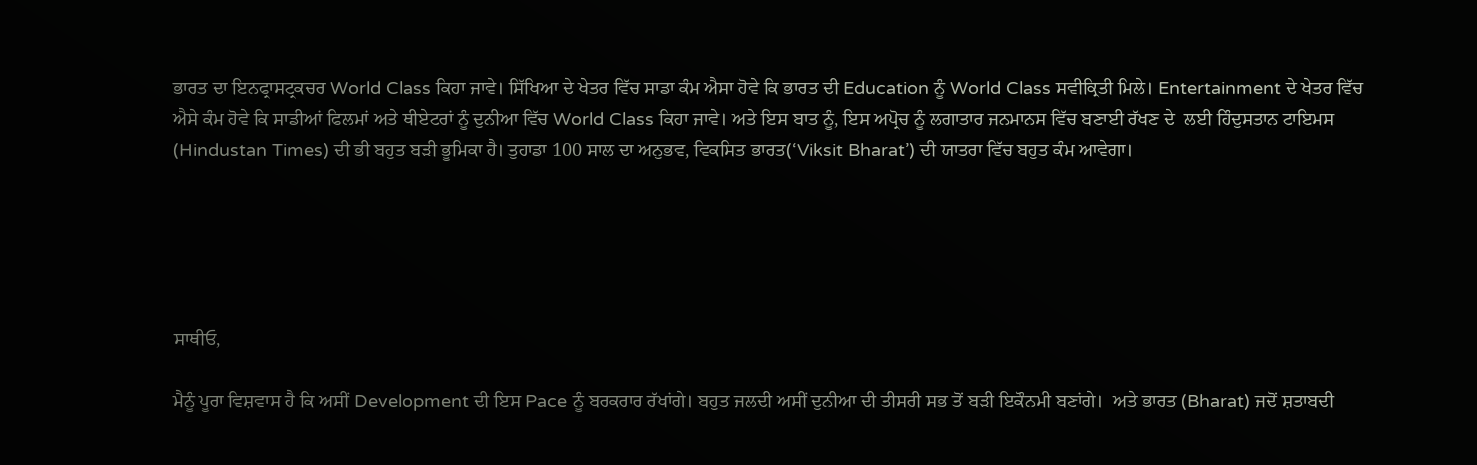ਭਾਰਤ ਦਾ ਇਨਫ੍ਰਾਸਟ੍ਰਕਚਰ World Class ਕਿਹਾ ਜਾਵੇ। ਸਿੱਖਿਆ ਦੇ ਖੇਤਰ ਵਿੱਚ ਸਾਡਾ ਕੰਮ ਐਸਾ ਹੋਵੇ ਕਿ ਭਾਰਤ ਦੀ Education ਨੂੰ World Class ਸਵੀਕ੍ਰਿਤੀ ਮਿਲੇ। Entertainment ਦੇ ਖੇਤਰ ਵਿੱਚ ਐਸੇ ਕੰਮ ਹੋਵੇ ਕਿ ਸਾਡੀਆਂ ਫਿਲਮਾਂ ਅਤੇ ਥੀਏਟਰਾਂ ਨੂੰ ਦੁਨੀਆ ਵਿੱਚ World Class ਕਿਹਾ ਜਾਵੇ। ਅਤੇ ਇਸ ਬਾਤ ਨੂੰ, ਇਸ ਅਪ੍ਰੋਚ ਨੂੰ ਲਗਾਤਾਰ ਜਨਮਾਨਸ ਵਿੱਚ ਬਣਾਈ ਰੱਖਣ ਦੇ  ਲਈ ਹਿੰਦੁਸਤਾਨ ਟਾਇਮਸ (Hindustan Times) ਦੀ ਭੀ ਬਹੁਤ ਬੜੀ ਭੂਮਿਕਾ ਹੈ। ਤੁਹਾਡਾ 100 ਸਾਲ ਦਾ ਅਨੁਭਵ, ਵਿਕਸਿਤ ਭਾਰਤ(‘Viksit Bharat’) ਦੀ ਯਾਤਰਾ ਵਿੱਚ ਬਹੁਤ ਕੰਮ ਆਵੇਗਾ।





ਸਾਥੀਓ,

ਮੈਨੂੰ ਪੂਰਾ ਵਿਸ਼ਵਾਸ ਹੈ ਕਿ ਅਸੀਂ Development ਦੀ ਇਸ Pace ਨੂੰ ਬਰਕਰਾਰ ਰੱਖਾਂਗੇ। ਬਹੁਤ ਜਲਦੀ ਅਸੀਂ ਦੁਨੀਆ ਦੀ ਤੀਸਰੀ ਸਭ ਤੋਂ ਬੜੀ ਇਕੌਨਮੀ ਬਣਾਂਗੇ।  ਅਤੇ ਭਾਰਤ (Bharat) ਜਦੋਂ ਸ਼ਤਾਬਦੀ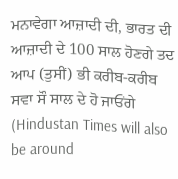ਮਨਾਵੇਗਾ ਆਜ਼ਾਦੀ ਦੀ, ਭਾਰਤ ਦੀ ਆਜ਼ਾਦੀ ਦੇ 100 ਸਾਲ ਹੋਣਗੇ ਤਦ ਆਪ (ਤੁਸੀਂ) ਭੀ ਕਰੀਬ-ਕਰੀਬ ਸਵਾ ਸੌ ਸਾਲ ਦੇ ਹੋ ਜਾਓਂਗੇ (Hindustan Times will also be around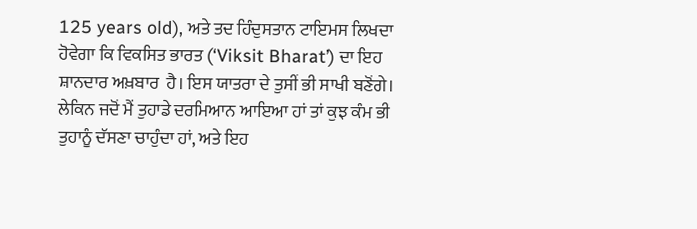125 years old), ਅਤੇ ਤਦ ਹਿੰਦੁਸਤਾਨ ਟਾਇਮਸ ਲਿਖਦਾ ਹੋਵੇਗਾ ਕਿ ਵਿਕਸਿਤ ਭਾਰਤ (‘Viksit Bharat’) ਦਾ ਇਹ ਸ਼ਾਨਦਾਰ ਅਖ਼ਬਾਰ  ਹੈ। ਇਸ ਯਾਤਰਾ ਦੇ ਤੁਸੀਂ ਭੀ ਸਾਖੀ ਬਣੋਂਗੇ। ਲੇਕਿਨ ਜਦੋਂ ਮੈਂ ਤੁਹਾਡੇ ਦਰਮਿਆਨ ਆਇਆ ਹਾਂ ਤਾਂ ਕੁਝ ਕੰਮ ਭੀ ਤੁਹਾਨੂੰ ਦੱਸਣਾ ਚਾਹੁੰਦਾ ਹਾਂ, ਅਤੇ ਇਹ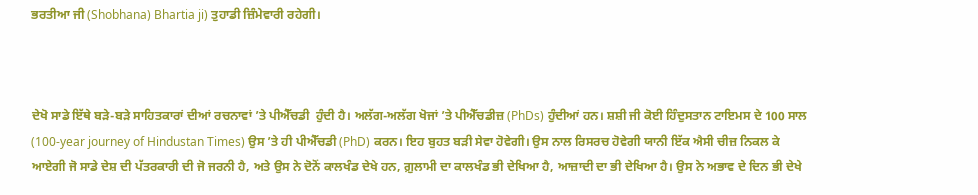ਭਰਤੀਆ ਜੀ (Shobhana) Bhartia ji) ਤੁਹਾਡੀ ਜ਼ਿੰਮੇਵਾਰੀ ਰਹੇਗੀ।



ਦੇਖੋ ਸਾਡੇ ਇੱਥੇ ਬੜੇ-ਬੜੇ ਸਾਹਿਤਕਾਰਾਂ ਦੀਆਂ ਰਚਨਾਵਾਂ ’ਤੇ ਪੀਐੱਚਡੀ  ਹੁੰਦੀ ਹੈ। ਅਲੱਗ-ਅਲੱਗ ਖੋਜਾਂ ’ਤੇ ਪੀਐੱਚਡੀਜ਼ (PhDs) ਹੁੰਦੀਆਂ ਹਨ। ਸ਼ਸ਼ੀ ਜੀ ਕੋਈ ਹਿੰਦੁਸਤਾਨ ਟਾਇਮਸ ਦੇ 100 ਸਾਲ (100-year journey of Hindustan Times) ਉਸ ’ਤੇ ਹੀ ਪੀਐੱਚਡੀ (PhD) ਕਰਨ। ਇਹ ਬੁਹਤ ਬੜੀ ਸੇਵਾ ਹੋਵੇਗੀ। ਉਸ ਨਾਲ ਰਿਸਰਚ ਹੋਵੇਗੀ ਯਾਨੀ ਇੱਕ ਐਸੀ ਚੀਜ਼ ਨਿਕਲ ਕੇ ਆਏਗੀ ਜੋ ਸਾਡੇ ਦੇਸ਼ ਦੀ ਪੱਤਰਕਾਰੀ ਦੀ ਜੋ ਜਰਨੀ ਹੈ, ਅਤੇ ਉਸ ਨੇ ਦੋਨੋਂ ਕਾਲਖੰਡ ਦੇਖੇ ਹਨ, ਗ਼ੁਲਾਮੀ ਦਾ ਕਾਲਖੰਡ ਭੀ ਦੇਖਿਆ ਹੈ, ਆਜ਼ਾਦੀ ਦਾ ਭੀ ਦੇਖਿਆ ਹੈ। ਉਸ ਨੇ ਅਭਾਵ ਦੇ ਦਿਨ ਭੀ ਦੇਖੇ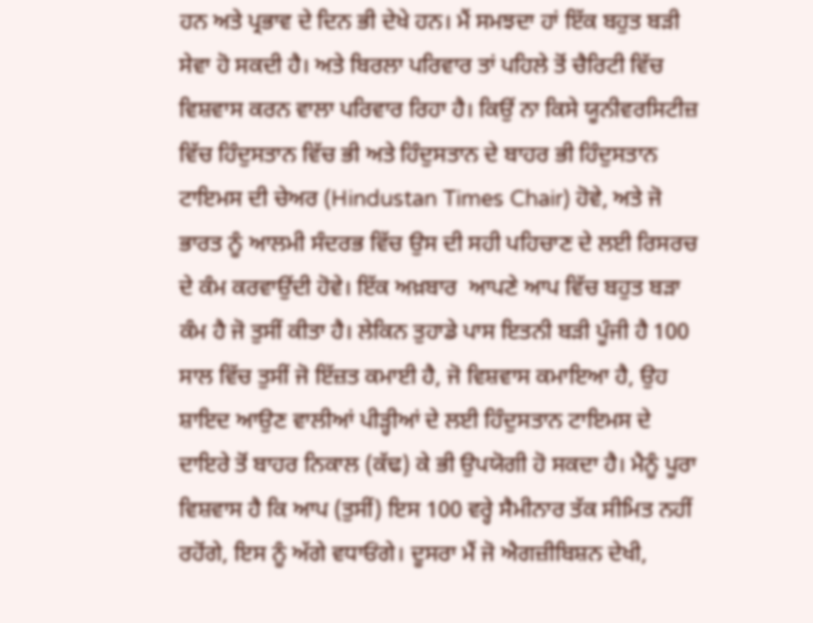ਹਨ ਅਤੇ ਪ੍ਰਭਾਵ ਦੇ ਦਿਨ ਭੀ ਦੇਖੇ ਹਨ। ਮੈਂ ਸਮਝਦਾ ਹਾਂ ਇੱਕ ਬਹੁਤ ਬੜੀ ਸੇਵਾ ਹੋ ਸਕਦੀ ਹੈ। ਅਤੇ ਬਿਰਲਾ ਪਰਿਵਾਰ ਤਾਂ ਪਹਿਲੇ ਤੋਂ ਚੈਰਿਟੀ ਵਿੱਚ ਵਿਸ਼ਵਾਸ ਕਰਨ ਵਾਲਾ ਪਰਿਵਾਰ ਰਿਹਾ ਹੈ। ਕਿਉਂ ਨਾ ਕਿਸੇ ਯੂਨੀਵਰਸਿਟੀਜ਼ ਵਿੱਚ ਹਿੰਦੁਸਤਾਨ ਵਿੱਚ ਭੀ ਅਤੇ ਹਿੰਦੁਸਤਾਨ ਦੇ ਬਾਹਰ ਭੀ ਹਿੰਦੁਸਤਾਨ ਟਾਇਮਸ ਦੀ ਚੇਅਰ (Hindustan Times Chair) ਹੋਵੇ, ਅਤੇ ਜੋ ਭਾਰਤ ਨੂੰ ਆਲਮੀ ਸੰਦਰਭ ਵਿੱਚ ਉਸ ਦੀ ਸਹੀ ਪਹਿਚਾਣ ਦੇ ਲਈ ਰਿਸਰਚ ਦੇ ਕੰਮ ਕਰਵਾਉਂਦੀ ਹੋਵੇ। ਇੱਕ ਅਖ਼ਬਾਰ  ਆਪਣੇ ਆਪ ਵਿੱਚ ਬਹੁਤ ਬੜਾ ਕੰਮ ਹੈ ਜੋ ਤੁਸੀਂ ਕੀਤਾ ਹੈ। ਲੇਕਿਨ ਤੁਹਾਡੇ ਪਾਸ ਇਤਨੀ ਬੜੀ ਪੂੰਜੀ ਹੈ 100 ਸਾਲ ਵਿੱਚ ਤੁਸੀਂ ਜੋ ਇੱਜ਼ਤ ਕਮਾਈ ਹੈ, ਜੋ ਵਿਸ਼ਵਾਸ ਕਮਾਇਆ ਹੈ, ਉਹ ਸ਼ਾਇਦ ਆਉਣ ਵਾਲੀਆਂ ਪੀੜ੍ਹੀਆਂ ਦੇ ਲਈ ਹਿੰਦੁਸਤਾਨ ਟਾਇਮਸ ਦੇ ਦਾਇਰੇ ਤੋਂ ਬਾਹਰ ਨਿਕਾਲ (ਕੱਢ) ਕੇ ਭੀ ਉਪਯੋਗੀ ਹੋ ਸਕਦਾ ਹੈ। ਮੈਨੂੰ ਪੂਰਾ ਵਿਸ਼ਵਾਸ ਹੈ ਕਿ ਆਪ (ਤੁਸੀਂ) ਇਸ 100 ਵਰ੍ਹੇ ਸੈਮੀਨਾਰ ਤੱਕ ਸੀਮਿਤ ਨਹੀਂ ਰਹੋਂਗੇ, ਇਸ ਨੂੰ ਅੱਗੇ ਵਧਾਓਂਗੇ। ਦੂਸਰਾ ਮੈਂ ਜੋ ਐਗਜ਼ੀਬਿਸ਼ਨ ਦੇਖੀ,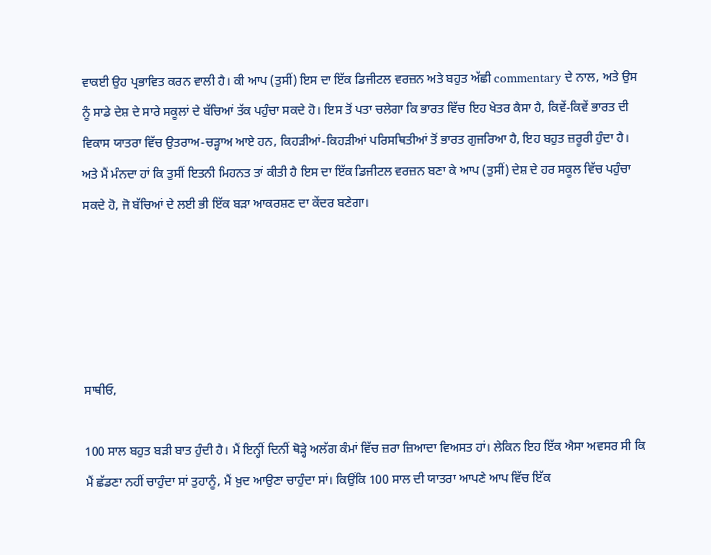ਵਾਕਈ ਉਹ ਪ੍ਰਭਾਵਿਤ ਕਰਨ ਵਾਲੀ ਹੈ। ਕੀ ਆਪ (ਤੁਸੀਂ) ਇਸ ਦਾ ਇੱਕ ਡਿਜੀਟਲ ਵਰਜ਼ਨ ਅਤੇ ਬਹੁਤ ਅੱਛੀ commentary ਦੇ ਨਾਲ, ਅਤੇ ਉਸ ਨੂੰ ਸਾਡੇ ਦੇਸ਼ ਦੇ ਸਾਰੇ ਸਕੂਲਾਂ ਦੇ ਬੱਚਿਆਂ ਤੱਕ ਪਹੁੰਚਾ ਸਕਦੇ ਹੋ। ਇਸ ਤੋਂ ਪਤਾ ਚਲੇਗਾ ਕਿ ਭਾਰਤ ਵਿੱਚ ਇਹ ਖੇਤਰ ਕੈਸਾ ਹੈ, ਕਿਵੇਂ-ਕਿਵੇਂ ਭਾਰਤ ਦੀ ਵਿਕਾਸ ਯਾਤਰਾ ਵਿੱਚ ਉਤਰਾਅ-ਚੜ੍ਹਾਅ ਆਏ ਹਨ, ਕਿਹੜੀਆਂ-ਕਿਹੜੀਆਂ ਪਰਿਸਥਿਤੀਆਂ ਤੋਂ ਭਾਰਤ ਗੁਜਰਿਆ ਹੈ, ਇਹ ਬਹੁਤ ਜ਼ਰੂਰੀ ਹੁੰਦਾ ਹੈ। ਅਤੇ ਮੈਂ ਮੰਨਦਾ ਹਾਂ ਕਿ ਤੁਸੀਂ ਇਤਨੀ ਮਿਹਨਤ ਤਾਂ ਕੀਤੀ ਹੈ ਇਸ ਦਾ ਇੱਕ ਡਿਜੀਟਲ ਵਰਜ਼ਨ ਬਣਾ ਕੇ ਆਪ (ਤੁਸੀਂ) ਦੇਸ਼ ਦੇ ਹਰ ਸਕੂਲ ਵਿੱਚ ਪਹੁੰਚਾ ਸਕਦੇ ਹੋ, ਜੋ ਬੱਚਿਆਂ ਦੇ ਲਈ ਭੀ ਇੱਕ ਬੜਾ ਆਕਰਸ਼ਣ ਦਾ ਕੇਂਦਰ ਬਣੇਗਾ।





ਸਾਥੀਓ,

100 ਸਾਲ ਬਹੁਤ ਬੜੀ ਬਾਤ ਹੁੰਦੀ ਹੈ। ਮੈਂ ਇਨ੍ਹੀਂ ਦਿਨੀਂ ਥੋੜ੍ਹੇ ਅਲੱਗ ਕੰਮਾਂ ਵਿੱਚ ਜ਼ਰਾ ਜ਼ਿਆਦਾ ਵਿਅਸਤ ਹਾਂ। ਲੇਕਿਨ ਇਹ ਇੱਕ ਐਸਾ ਅਵਸਰ ਸੀ ਕਿ ਮੈਂ ਛੱਡਣਾ ਨਹੀਂ ਚਾਹੁੰਦਾ ਸਾਂ ਤੁਹਾਨੂੰ, ਮੈਂ ਖ਼ੁਦ ਆਉਣਾ ਚਾਹੁੰਦਾ ਸਾਂ। ਕਿਉਂਕਿ 100 ਸਾਲ ਦੀ ਯਾਤਰਾ ਆਪਣੇ ਆਪ ਵਿੱਚ ਇੱਕ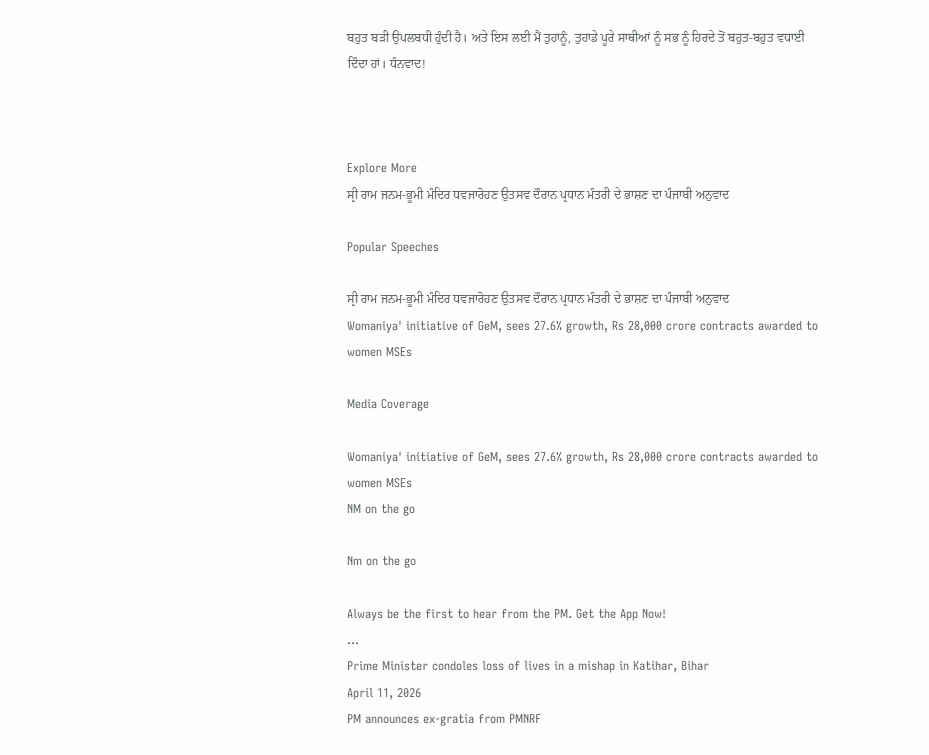ਬਹੁਤ ਬੜੀ ਉਪਲਬਧੀ ਹੁੰਦੀ ਹੈ। ਅਤੇ ਇਸ ਲਈ ਮੈਂ ਤੁਹਾਨੂੰ, ਤੁਹਾਡੇ ਪੂਰੇ ਸਾਥੀਆਂ ਨੂੰ ਸਭ ਨੂੰ ਹਿਰਦੇ ਤੋਂ ਬਹੁਤ-ਬਹੁਤ ਵਧਾਈ ਦਿੰਦਾ ਹਾਂ। ਧੰਨਵਾਦ!



Explore More
ਸ੍ਰੀ ਰਾਮ ਜਨਮ-ਭੂਮੀ ਮੰਦਿਰ ਧਵਜਾਰੋਹਣ ਉਤਸਵ ਦੌਰਾਨ ਪ੍ਰਧਾਨ ਮੰਤਰੀ ਦੇ ਭਾਸ਼ਣ ਦਾ ਪੰਜਾਬੀ ਅਨੁਵਾਦ

Popular Speeches

ਸ੍ਰੀ ਰਾਮ ਜਨਮ-ਭੂਮੀ ਮੰਦਿਰ ਧਵਜਾਰੋਹਣ ਉਤਸਵ ਦੌਰਾਨ ਪ੍ਰਧਾਨ ਮੰਤਰੀ ਦੇ ਭਾਸ਼ਣ ਦਾ ਪੰਜਾਬੀ ਅਨੁਵਾਦ
Womaniya' initiative of GeM, sees 27.6% growth, Rs 28,000 crore contracts awarded to women MSEs

Media Coverage

Womaniya' initiative of GeM, sees 27.6% growth, Rs 28,000 crore contracts awarded to women MSEs
NM on the go

Nm on the go

Always be the first to hear from the PM. Get the App Now!
...
Prime Minister condoles loss of lives in a mishap in Katihar, Bihar
April 11, 2026
PM announces ex-gratia from PMNRF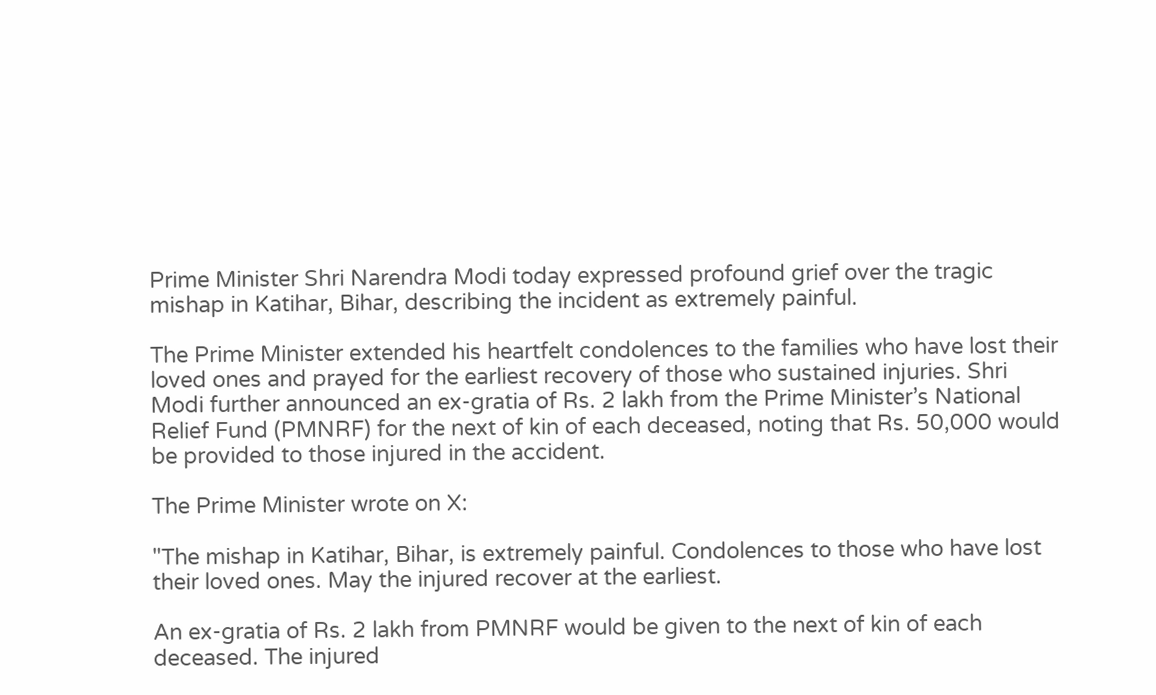Prime Minister Shri Narendra Modi today expressed profound grief over the tragic mishap in Katihar, Bihar, describing the incident as extremely painful.

The Prime Minister extended his heartfelt condolences to the families who have lost their loved ones and prayed for the earliest recovery of those who sustained injuries. Shri Modi further announced an ex-gratia of Rs. 2 lakh from the Prime Minister’s National Relief Fund (PMNRF) for the next of kin of each deceased, noting that Rs. 50,000 would be provided to those injured in the accident.

The Prime Minister wrote on X:

"The mishap in Katihar, Bihar, is extremely painful. Condolences to those who have lost their loved ones. May the injured recover at the earliest.

An ex-gratia of Rs. 2 lakh from PMNRF would be given to the next of kin of each deceased. The injured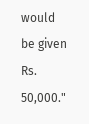would be given Rs. 50,000."